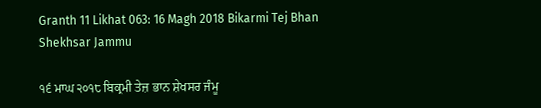Granth 11 Likhat 063: 16 Magh 2018 Bikarmi Tej Bhan Shekhsar Jammu

੧੬ ਮਾਘ ੨੦੧੮ ਬਿਕ੍ਰਮੀ ਤੇਜ਼ ਭਾਨ ਸ਼ੇਖਸਰ ਜੰਮੂ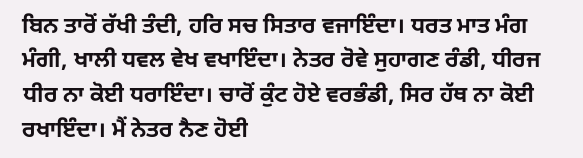ਬਿਨ ਤਾਰੋਂ ਰੱਖੀ ਤੰਦੀ, ਹਰਿ ਸਚ ਸਿਤਾਰ ਵਜਾਇੰਦਾ। ਧਰਤ ਮਾਤ ਮੰਗ ਮੰਗੀ, ਖਾਲੀ ਧਵਲ ਵੇਖ ਵਖਾਇੰਦਾ। ਨੇਤਰ ਰੋਵੇ ਸੁਹਾਗਣ ਰੰਡੀ, ਧੀਰਜ ਧੀਰ ਨਾ ਕੋਈ ਧਰਾਇੰਦਾ। ਚਾਰੋਂ ਕੁੰਟ ਹੋਏ ਵਰਭੰਡੀ, ਸਿਰ ਹੱਥ ਨਾ ਕੋਈ ਰਖਾਇੰਦਾ। ਮੈਂ ਨੇਤਰ ਨੈਣ ਹੋਈ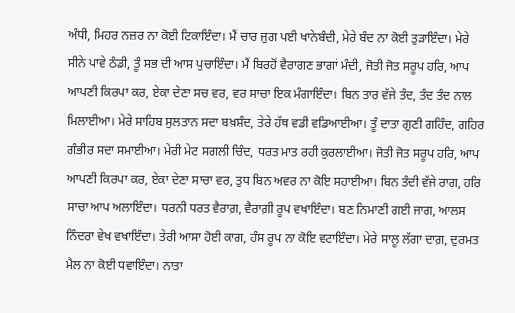ਅੰਧੀ, ਮਿਹਰ ਨਜ਼ਰ ਨਾ ਕੋਈ ਟਿਕਾਇੰਦਾ। ਮੈਂ ਚਾਰ ਜੁਗ ਪਈ ਖਾਨੇਬੰਦੀ, ਮੇਰੇ ਬੰਦ ਨਾ ਕੋਈ ਤੁੜਾਇੰਦਾ। ਮੇਰੇ ਸੀਨੇ ਪਾਵੇ ਠੰਡੀ, ਤੂੰ ਸਭ ਦੀ ਆਸ ਪੁਚਾਇੰਦਾ। ਮੈਂ ਬਿਰਹੋਂ ਵੈਰਾਗਣ ਭਾਗਾਂ ਮੰਦੀ, ਜੋਤੀ ਜੋਤ ਸਰੂਪ ਹਰਿ, ਆਪ ਆਪਣੀ ਕਿਰਪਾ ਕਰ, ਏਕਾ ਦੇਣਾ ਸਚ ਵਰ, ਵਰ ਸਾਚਾ ਇਕ ਮੰਗਾਇੰਦਾ। ਬਿਨ ਤਾਰ ਵੱਜੇ ਤੰਦ, ਤੰਦ ਤੰਦ ਨਾਲ ਮਿਲਾਈਆ। ਮੇਰੇ ਸਾਹਿਬ ਸੁਲਤਾਨ ਸਦਾ ਬਖ਼ਸ਼ੰਦ, ਤੇਰੇ ਹੱਥ ਵਡੀ ਵਡਿਆਈਆ। ਤੂੰ ਦਾਤਾ ਗੁਣੀ ਗਹਿੰਦ, ਗਹਿਰ ਗੰਭੀਰ ਸਦਾ ਸਮਾਈਆ। ਮੇਰੀ ਮੇਟ ਸਗਲੀ ਚਿੰਦ, ਧਰਤ ਮਾਤ ਰਹੀ ਕੁਰਲਾਈਆ। ਜੋਤੀ ਜੋਤ ਸਰੂਪ ਹਰਿ, ਆਪ ਆਪਣੀ ਕਿਰਪਾ ਕਰ, ਏਕਾ ਦੇਣਾ ਸਾਚਾ ਵਰ, ਤੁਧ ਬਿਨ ਅਵਰ ਨਾ ਕੋਇ ਸਹਾਈਆ। ਬਿਨ ਤੰਦੀ ਵੱਜੇ ਰਾਗ, ਹਰਿ ਸਾਚਾ ਆਪ ਅਲਾਇੰਦਾ। ਧਰਨੀ ਧਰਤ ਵੈਰਾਗ਼, ਵੈਰਾਗ਼ੀ ਰੂਪ ਵਖਾਇੰਦਾ। ਬਣ ਨਿਮਾਣੀ ਗਈ ਜਾਗ, ਆਲਸ ਨਿੰਦਰਾ ਵੇਖ ਵਖਾਇੰਦਾ। ਤੇਰੀ ਆਸਾ ਹੋਈ ਕਾਗ, ਹੰਸ ਰੂਪ ਨਾ ਕੋਇ ਵਟਾਇੰਦਾ। ਮੇਰੇ ਸਾਲੂ ਲੱਗਾ ਦਾਗ਼, ਦੁਰਮਤ ਮੈਲ ਨਾ ਕੋਈ ਧਵਾਇੰਦਾ। ਨਾਤਾ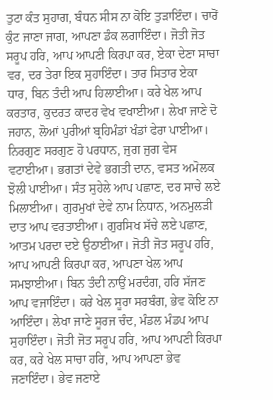ਤੁਟਾ ਕੰਤ ਸੁਹਾਗ, ਬੰਧਨ ਸੀਸ ਨਾ ਕੋਇ ਤੁੜਾਇੰਦਾ। ਚਾਰੋਂ ਕੁੰਟ ਜਾਣਾ ਜਾਗ, ਆਪਣਾ ਡੰਕ ਲਗਾਇੰਦਾ। ਜੋਤੀ ਜੋਤ ਸਰੂਪ ਹਰਿ, ਆਪ ਆਪਣੀ ਕਿਰਪਾ ਕਰ, ਏਕਾ ਦੇਣਾ ਸਾਚਾ ਵਰ, ਦਰ ਤੇਰਾ ਇਕ ਸੁਹਾਇੰਦਾ। ਤਾਰ ਸਿਤਾਰ ਏਕਾ ਧਾਰ, ਬਿਨ ਤੰਦੀ ਆਪ ਹਿਲਾਈਆ। ਕਰੇ ਖੇਲ ਆਪ ਕਰਤਾਰ, ਕੁਦਰਤ ਕਾਦਰ ਵੇਖ ਵਖਾਈਆ। ਲੇਖਾ ਜਾਣੇ ਦੋ ਜਹਾਨ, ਲੋਆਂ ਪੁਰੀਆਂ ਬ੍ਰਹਿਮੰਡਾਂ ਖੰਡਾਂ ਫੇਰਾ ਪਾਈਆ। ਨਿਰਗੁਣ ਸਰਗੁਣ ਹੋ ਪਰਧਾਨ, ਜੁਗ ਜੁਗ ਵੇਸ ਵਟਾਈਆ। ਭਗਤਾਂ ਦੇਵੇ ਭਗਤੀ ਦਾਨ, ਵਸਤ ਅਮੋਲਕ ਝੋਲੀ ਪਾਈਆ। ਸੰਤ ਸੁਹੇਲੇ ਆਪ ਪਛਾਣ, ਦਰ ਸਾਚੇ ਲਏ ਮਿਲਾਈਆ। ਗੁਰਮੁਖਾਂ ਦੇਵੇ ਨਾਮ ਨਿਧਾਨ, ਅਨਮੁਲੜੀ ਦਾਤ ਆਪ ਵਰਤਾਈਆ। ਗੁਰਸਿਖ ਸੱਚੇ ਲਏ ਪਛਾਣ, ਆਤਮ ਪਰਦਾ ਦਏ ਉਠਾਈਆ। ਜੋਤੀ ਜੋਤ ਸਰੂਪ ਹਰਿ, ਆਪ ਆਪਣੀ ਕਿਰਪਾ ਕਰ, ਆਪਣਾ ਖੇਲ ਆਪ ਸਮਝਾਈਆ। ਬਿਨ ਤੰਦੀ ਨਾਉਂ ਮਰਦੰਗ, ਹਰਿ ਸੱਜਣ ਆਪ ਵਜਾਇੰਦਾ। ਕਰੇ ਖੇਲ ਸੂਰਾ ਸਰਬੰਗ, ਭੇਵ ਕੋਇ ਨਾ ਆਇੰਦਾ। ਲੇਖਾ ਜਾਣੇ ਸੂਰਜ ਚੰਦ, ਮੰਡਲ ਮੰਡਪ ਆਪ ਸੁਹਾਇੰਦਾ। ਜੋਤੀ ਜੋਤ ਸਰੂਪ ਹਰਿ, ਆਪ ਆਪਣੀ ਕਿਰਪਾ ਕਰ, ਕਰੇ ਖੇਲ ਸਾਚਾ ਹਰਿ, ਆਪ ਆਪਣਾ ਭੇਵ ਜਣਾਇੰਦਾ। ਭੇਵ ਜਣਾਏ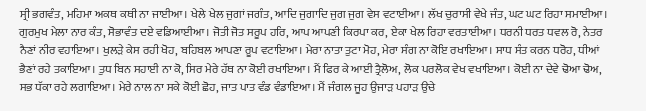ਸ੍ਰੀ ਭਗਵੰਤ, ਮਹਿਮਾ ਅਕਥ ਕਥੀ ਨਾ ਜਾਈਆ। ਖੇਲੇ ਖੇਲ ਜੁਗਾਂ ਜਗੰਤ, ਆਦਿ ਜੁਗਾਦਿ ਜੁਗ ਜੁਗ ਵੇਸ ਵਟਾਈਆ। ਲੱਖ ਚੁਰਾਸੀ ਵੇਖੇ ਜੰਤ, ਘਟ ਘਟ ਰਿਹਾ ਸਮਾਈਆ। ਗੁਰਮੁਖ ਮੇਲਾ ਨਾਰ ਕੰਤ, ਸੋਭਾਵੰਤ ਦਏ ਵਡਿਆਈਆ। ਜੋਤੀ ਜੋਤ ਸਰੂਪ ਹਰਿ, ਆਪ ਆਪਣੀ ਕਿਰਪਾ ਕਰ, ਏਕਾ ਖੇਲ ਰਿਹਾ ਵਰਤਾਈਆ। ਧਰਨੀ ਧਰਤ ਧਵਲ ਰੋ, ਨੇਤਰ ਨੈਣਾਂ ਨੀਰ ਵਹਾਇਆ। ਖੁਲੜੇ ਕੇਸ ਰਹੀ ਖੋਹ, ਬਹਿਬਲ ਆਪਣਾ ਰੂਪ ਵਟਾਇਆ। ਮੇਰਾ ਨਾਤਾ ਤੁਟਾ ਮੋਹ, ਮੇਰਾ ਸੰਗ ਨਾ ਕੋਇ ਰਖਾਇਆ। ਸਾਧ ਸੰਤ ਕਰਨ ਧਰੋਹ, ਧੀਆਂ ਭੈਣਾਂ ਰਹੇ ਤਕਾਇਆ। ਤੁਧ ਬਿਨ ਸਹਾਈ ਨਾ ਕੋ, ਸਿਰ ਮੇਰੇ ਹੱਥ ਨਾ ਕੋਈ ਰਖਾਇਆ। ਮੈਂ ਫਿਰ ਕੇ ਆਈ ਤ੍ਰੈਲੋਅ, ਲੋਕ ਪਰਲੋਕ ਵੇਖ ਵਖਾਇਆ। ਕੋਈ ਨਾ ਦੇਵੇ ਢੋਆ ਢੋਅ, ਸਭ ਧੱਕਾ ਰਹੇ ਲਗਾਇਆ। ਮੇਰੇ ਨਾਲ ਨਾ ਸਕੇ ਕੋਈ ਛੋਹ, ਜਾਤ ਪਾਤ ਵੰਡ ਵੰਡਾਇਆ। ਮੈਂ ਜੰਗਲ ਜੂਹ ਉਜਾੜ ਪਹਾੜ ਉਚੇ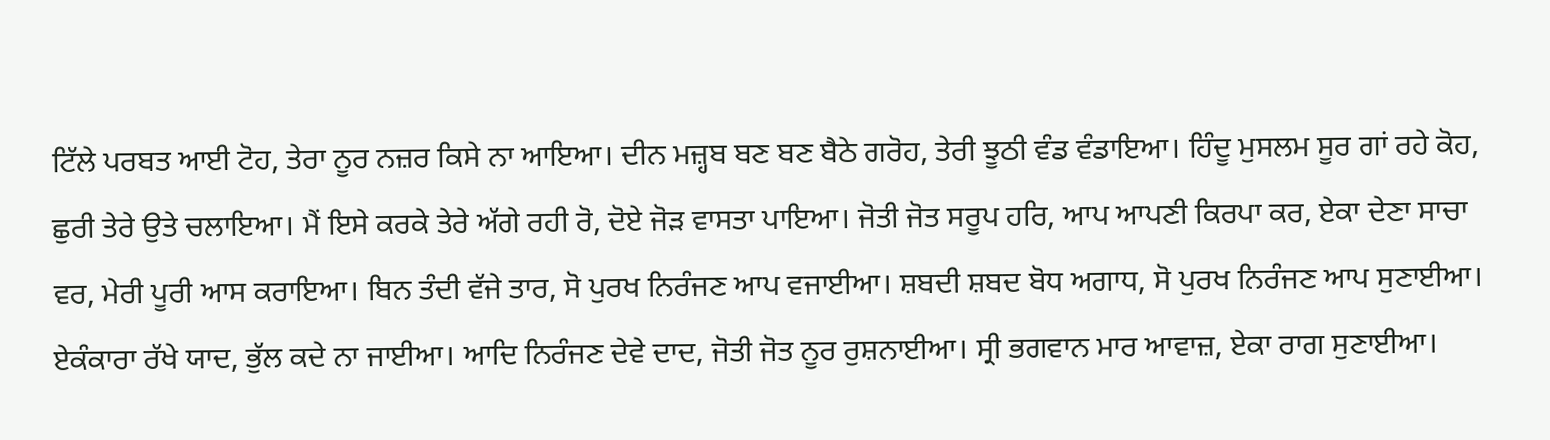ਟਿੱਲੇ ਪਰਬਤ ਆਈ ਟੋਹ, ਤੇਰਾ ਨੂਰ ਨਜ਼ਰ ਕਿਸੇ ਨਾ ਆਇਆ। ਦੀਨ ਮਜ਼੍ਹਬ ਬਣ ਬਣ ਬੈਠੇ ਗਰੋਹ, ਤੇਰੀ ਝੂਠੀ ਵੰਡ ਵੰਡਾਇਆ। ਹਿੰਦੂ ਮੁਸਲਮ ਸੂਰ ਗਾਂ ਰਹੇ ਕੋਹ, ਛੁਰੀ ਤੇਰੇ ਉਤੇ ਚਲਾਇਆ। ਮੈਂ ਇਸੇ ਕਰਕੇ ਤੇਰੇ ਅੱਗੇ ਰਹੀ ਰੋ, ਦੋਏ ਜੋੜ ਵਾਸਤਾ ਪਾਇਆ। ਜੋਤੀ ਜੋਤ ਸਰੂਪ ਹਰਿ, ਆਪ ਆਪਣੀ ਕਿਰਪਾ ਕਰ, ਏਕਾ ਦੇਣਾ ਸਾਚਾ ਵਰ, ਮੇਰੀ ਪੂਰੀ ਆਸ ਕਰਾਇਆ। ਬਿਨ ਤੰਦੀ ਵੱਜੇ ਤਾਰ, ਸੋ ਪੁਰਖ ਨਿਰੰਜਣ ਆਪ ਵਜਾਈਆ। ਸ਼ਬਦੀ ਸ਼ਬਦ ਬੋਧ ਅਗਾਧ, ਸੋ ਪੁਰਖ ਨਿਰੰਜਣ ਆਪ ਸੁਣਾਈਆ। ਏਕੰਕਾਰਾ ਰੱਖੇ ਯਾਦ, ਭੁੱਲ ਕਦੇ ਨਾ ਜਾਈਆ। ਆਦਿ ਨਿਰੰਜਣ ਦੇਵੇ ਦਾਦ, ਜੋਤੀ ਜੋਤ ਨੂਰ ਰੁਸ਼ਨਾਈਆ। ਸ੍ਰੀ ਭਗਵਾਨ ਮਾਰ ਆਵਾਜ਼, ਏਕਾ ਰਾਗ ਸੁਣਾਈਆ।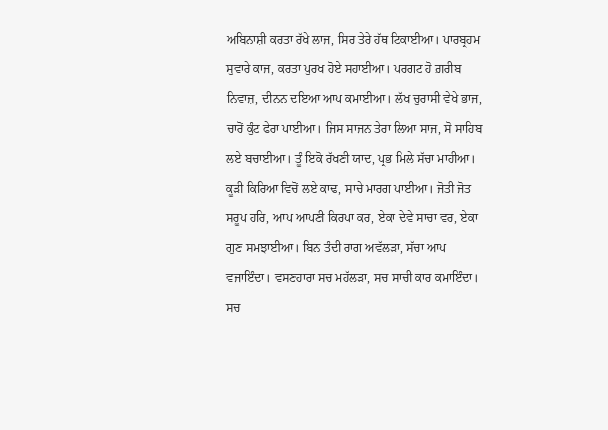ਅਬਿਨਾਸ਼ੀ ਕਰਤਾ ਰੱਖੇ ਲਾਜ, ਸਿਰ ਤੇਰੇ ਹੱਥ ਟਿਕਾਈਆ। ਪਾਰਬ੍ਰਹਮ ਸੁਵਾਰੇ ਕਾਜ, ਕਰਤਾ ਪੁਰਖ ਹੋਏ ਸਹਾਈਆ। ਪਰਗਟ ਹੋ ਗ਼ਰੀਬ ਨਿਵਾਜ਼, ਦੀਨਨ ਦਇਆ ਆਪ ਕਮਾਈਆ। ਲੱਖ ਚੁਰਾਸੀ ਵੇਖੇ ਭਾਜ, ਚਾਰੋਂ ਕੁੰਟ ਫੇਰਾ ਪਾਈਆ। ਜਿਸ ਸਾਜਨ ਤੇਰਾ ਲਿਆ ਸਾਜ, ਸੋ ਸਾਹਿਬ ਲਏ ਬਚਾਈਆ। ਤੂੰ ਇਕੋ ਰੱਖਣੀ ਯਾਦ, ਪ੍ਰਭ ਮਿਲੇ ਸੱਚਾ ਮਾਹੀਆ। ਕੂੜੀ ਕਿਰਿਆ ਵਿਚੋਂ ਲਏ ਕਾਢ, ਸਾਚੇ ਮਾਰਗ ਪਾਈਆ। ਜੋਤੀ ਜੋਤ ਸਰੂਪ ਹਰਿ, ਆਪ ਆਪਣੀ ਕਿਰਪਾ ਕਰ, ਏਕਾ ਦੇਵੇ ਸਾਚਾ ਵਰ, ਏਕਾ ਗੁਣ ਸਮਝਾਈਆ। ਬਿਨ ਤੰਦੀ ਰਾਗ ਅਵੱਲੜਾ, ਸੱਚਾ ਆਪ ਵਜਾਇੰਦਾ। ਵਸਣਹਾਰਾ ਸਚ ਮਹੱਲੜਾ, ਸਚ ਸਾਚੀ ਕਾਰ ਕਮਾਇੰਦਾ। ਸਚ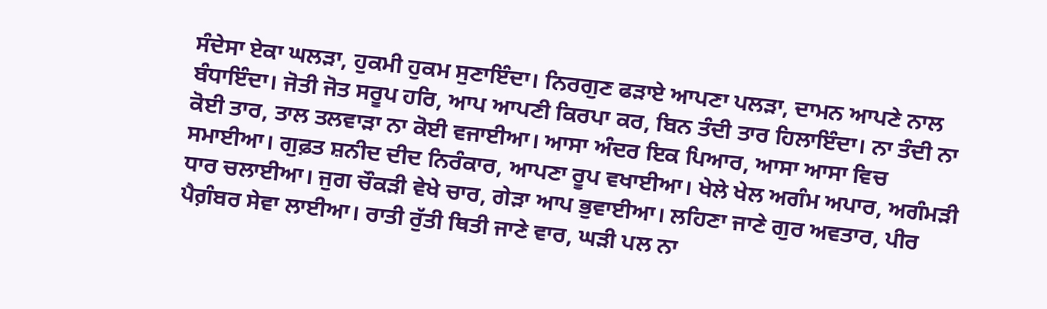ਸੰਦੇਸਾ ਏਕਾ ਘਲੜਾ, ਹੁਕਮੀ ਹੁਕਮ ਸੁਣਾਇੰਦਾ। ਨਿਰਗੁਣ ਫੜਾਏ ਆਪਣਾ ਪਲੜਾ, ਦਾਮਨ ਆਪਣੇ ਨਾਲ ਬੰਧਾਇੰਦਾ। ਜੋਤੀ ਜੋਤ ਸਰੂਪ ਹਰਿ, ਆਪ ਆਪਣੀ ਕਿਰਪਾ ਕਰ, ਬਿਨ ਤੰਦੀ ਤਾਰ ਹਿਲਾਇੰਦਾ। ਨਾ ਤੰਦੀ ਨਾ ਕੋਈ ਤਾਰ, ਤਾਲ ਤਲਵਾੜਾ ਨਾ ਕੋਈ ਵਜਾਈਆ। ਆਸਾ ਅੰਦਰ ਇਕ ਪਿਆਰ, ਆਸਾ ਆਸਾ ਵਿਚ ਸਮਾਈਆ। ਗੁਫ਼ਤ ਸ਼ਨੀਦ ਦੀਦ ਨਿਰੰਕਾਰ, ਆਪਣਾ ਰੂਪ ਵਖਾਈਆ। ਖੇਲੇ ਖੇਲ ਅਗੰਮ ਅਪਾਰ, ਅਗੰਮੜੀ ਧਾਰ ਚਲਾਈਆ। ਜੁਗ ਚੌਕੜੀ ਵੇਖੇ ਚਾਰ, ਗੇੜਾ ਆਪ ਭੁਵਾਈਆ। ਲਹਿਣਾ ਜਾਣੇ ਗੁਰ ਅਵਤਾਰ, ਪੀਰ ਪੈਗ਼ੰਬਰ ਸੇਵਾ ਲਾਈਆ। ਰਾਤੀ ਰੁੱਤੀ ਥਿਤੀ ਜਾਣੇ ਵਾਰ, ਘੜੀ ਪਲ ਨਾ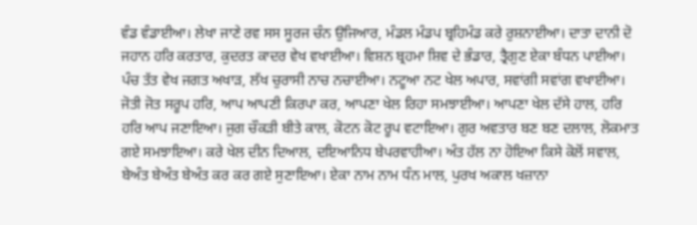ਵੰਡ ਵੰਡਾਈਆ। ਲੇਖਾ ਜਾਣੇ ਰਵ ਸਸ ਸੂਰਜ ਚੰਨ ਉਜਿਆਰ, ਮੰਡਲ ਮੰਡਪ ਬ੍ਰਹਿਮੰਡ ਕਰੇ ਰੁਸ਼ਨਾਈਆ। ਦਾਤਾ ਦਾਨੀ ਦੋ ਜਹਾਨ ਹਰਿ ਕਰਤਾਰ, ਕੁਦਰਤ ਕਾਦਰ ਵੇਖ ਵਖਾਈਆ। ਵਿਸ਼ਨ ਬ੍ਰਹਮਾ ਸ਼ਿਵ ਦੇ ਭੰਡਾਰ, ਤ੍ਰੈਗੁਣ ਏਕਾ ਬੰਧਨ ਪਾਈਆ। ਪੰਚ ਤੱਤ ਵੇਖ ਜਗਤ ਅਖਾੜ, ਲੱਖ ਚੁਰਾਸੀ ਨਾਚ ਨਚਾਈਆ। ਨਟੂਆ ਨਟ ਖੇਲ ਅਪਾਰ, ਸਵਾਂਗੀ ਸਵਾਂਗ ਵਖਾਈਆ। ਜੋਤੀ ਜੋਤ ਸਰੂਪ ਹਰਿ, ਆਪ ਆਪਣੀ ਕਿਰਪਾ ਕਰ, ਆਪਣਾ ਖੇਲ ਰਿਹਾ ਸਮਝਾਈਆ। ਆਪਣਾ ਖੇਲ ਦੱਸੇ ਹਾਲ, ਹਰਿ ਹਰਿ ਆਪ ਜਣਾਇਆ। ਜੁਗ ਚੌਕੜੀ ਬੀਤੇ ਕਾਲ, ਕੋਟਨ ਕੋਟ ਰੂਪ ਵਟਾਇਆ। ਗੁਰ ਅਵਤਾਰ ਬਣ ਬਣ ਦਲਾਲ, ਲੋਕਮਾਤ ਗਏ ਸਮਝਾਇਆ। ਕਰੇ ਖੇਲ ਦੀਨ ਦਿਆਲ, ਦਇਆਨਿਧ ਬੇਪਰਵਾਹੀਆ। ਅੰਤ ਹੱਲ ਨਾ ਹੋਇਆ ਕਿਸੇ ਕੋਲੋਂ ਸਵਾਲ, ਬੇਅੰਤ ਬੇਅੰਤ ਬੇਅੰਤ ਕਰ ਕਰ ਗਏ ਸੁਣਾਇਆ। ਏਕਾ ਨਾਮ ਨਾਮ ਧੰਨ ਮਾਲ, ਪੁਰਖ ਅਕਾਲ ਖਜ਼ਾਨਾ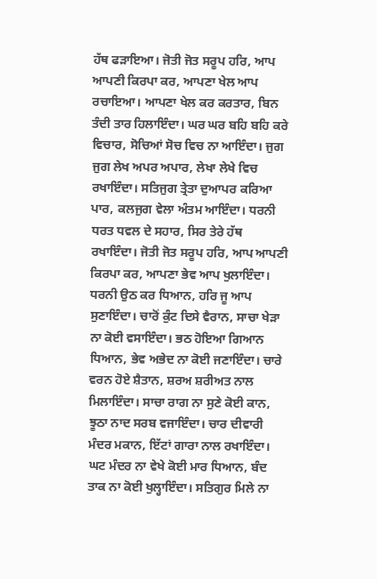ਹੱਥ ਫੜਾਇਆ। ਜੋਤੀ ਜੋਤ ਸਰੂਪ ਹਰਿ, ਆਪ ਆਪਣੀ ਕਿਰਪਾ ਕਰ, ਆਪਣਾ ਖੇਲ ਆਪ ਰਚਾਇਆ। ਆਪਣਾ ਖੇਲ ਕਰ ਕਰਤਾਰ, ਬਿਨ ਤੰਦੀ ਤਾਰ ਹਿਲਾਇੰਦਾ। ਘਰ ਘਰ ਬਹਿ ਬਹਿ ਕਰੇ ਵਿਚਾਰ, ਸੋਚਿਆਂ ਸੋਚ ਵਿਚ ਨਾ ਆਇੰਦਾ। ਜੁਗ ਜੁਗ ਲੇਖ ਅਪਰ ਅਪਾਰ, ਲੇਖਾ ਲੇਖੇ ਵਿਚ ਰਖਾਇੰਦਾ। ਸਤਿਜੁਗ ਤ੍ਰੇਤਾ ਦੁਆਪਰ ਕਰਿਆ ਪਾਰ, ਕਲਜੁਗ ਵੇਲਾ ਅੰਤਮ ਆਇੰਦਾ। ਧਰਨੀ ਧਰਤ ਧਵਲ ਦੇ ਸਹਾਰ, ਸਿਰ ਤੇਰੇ ਹੱਥ ਰਖਾਇੰਦਾ। ਜੋਤੀ ਜੋਤ ਸਰੂਪ ਹਰਿ, ਆਪ ਆਪਣੀ ਕਿਰਪਾ ਕਰ, ਆਪਣਾ ਭੇਵ ਆਪ ਖੁਲਾਇੰਦਾ। ਧਰਨੀ ਉਠ ਕਰ ਧਿਆਨ, ਹਰਿ ਜੂ ਆਪ ਸੁਣਾਇੰਦਾ। ਚਾਰੋਂ ਕੁੰਟ ਦਿਸੇ ਵੈਰਾਨ, ਸਾਚਾ ਖੇੜਾ ਨਾ ਕੋਈ ਵਸਾਇੰਦਾ। ਭਠ ਹੋਇਆ ਗਿਆਨ ਧਿਆਨ, ਭੇਵ ਅਭੇਦ ਨਾ ਕੋਈ ਜਣਾਇੰਦਾ। ਚਾਰੇ ਵਰਨ ਹੋਏ ਸ਼ੈਤਾਨ, ਸ਼ਰਅ ਸ਼ਰੀਅਤ ਨਾਲ ਮਿਲਾਇੰਦਾ। ਸਾਚਾ ਰਾਗ ਨਾ ਸੁਣੇ ਕੋਈ ਕਾਨ, ਝੂਠਾ ਨਾਦ ਸਰਬ ਵਜਾਇੰਦਾ। ਚਾਰ ਦੀਵਾਰੀ ਮੰਦਰ ਮਕਾਨ, ਇੱਟਾਂ ਗਾਰਾ ਨਾਲ ਰਖਾਇੰਦਾ। ਘਟ ਮੰਦਰ ਨਾ ਵੇਖੇ ਕੋਈ ਮਾਰ ਧਿਆਨ, ਬੰਦ ਤਾਕ ਨਾ ਕੋਈ ਖੁਲ੍ਹਾਇੰਦਾ। ਸਤਿਗੁਰ ਮਿਲੇ ਨਾ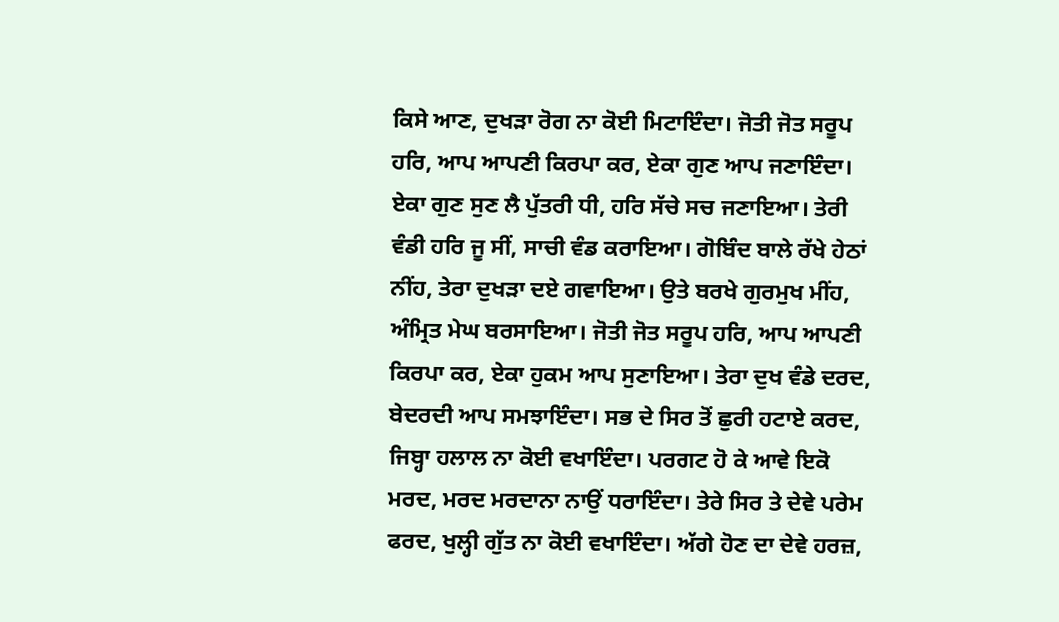ਕਿਸੇ ਆਣ, ਦੁਖੜਾ ਰੋਗ ਨਾ ਕੋਈ ਮਿਟਾਇੰਦਾ। ਜੋਤੀ ਜੋਤ ਸਰੂਪ ਹਰਿ, ਆਪ ਆਪਣੀ ਕਿਰਪਾ ਕਰ, ਏਕਾ ਗੁਣ ਆਪ ਜਣਾਇੰਦਾ। ਏਕਾ ਗੁਣ ਸੁਣ ਲੈ ਪੁੱਤਰੀ ਧੀ, ਹਰਿ ਸੱਚੇ ਸਚ ਜਣਾਇਆ। ਤੇਰੀ ਵੰਡੀ ਹਰਿ ਜੂ ਸੀਂ, ਸਾਚੀ ਵੰਡ ਕਰਾਇਆ। ਗੋਬਿੰਦ ਬਾਲੇ ਰੱਖੇ ਹੇਠਾਂ ਨੀਂਹ, ਤੇਰਾ ਦੁਖੜਾ ਦਏ ਗਵਾਇਆ। ਉਤੇ ਬਰਖੇ ਗੁਰਮੁਖ ਮੀਂਹ, ਅੰਮ੍ਰਿਤ ਮੇਘ ਬਰਸਾਇਆ। ਜੋਤੀ ਜੋਤ ਸਰੂਪ ਹਰਿ, ਆਪ ਆਪਣੀ ਕਿਰਪਾ ਕਰ, ਏਕਾ ਹੁਕਮ ਆਪ ਸੁਣਾਇਆ। ਤੇਰਾ ਦੁਖ ਵੰਡੇ ਦਰਦ, ਬੇਦਰਦੀ ਆਪ ਸਮਝਾਇੰਦਾ। ਸਭ ਦੇ ਸਿਰ ਤੋਂ ਛੁਰੀ ਹਟਾਏ ਕਰਦ, ਜਿਬ੍ਹਾ ਹਲਾਲ ਨਾ ਕੋਈ ਵਖਾਇੰਦਾ। ਪਰਗਟ ਹੋ ਕੇ ਆਵੇ ਇਕੋ ਮਰਦ, ਮਰਦ ਮਰਦਾਨਾ ਨਾਉਂ ਧਰਾਇੰਦਾ। ਤੇਰੇ ਸਿਰ ਤੇ ਦੇਵੇ ਪਰੇਮ ਫਰਦ, ਖੁਲ੍ਹੀ ਗੁੱਤ ਨਾ ਕੋਈ ਵਖਾਇੰਦਾ। ਅੱਗੇ ਹੋਣ ਦਾ ਦੇਵੇ ਹਰਜ਼,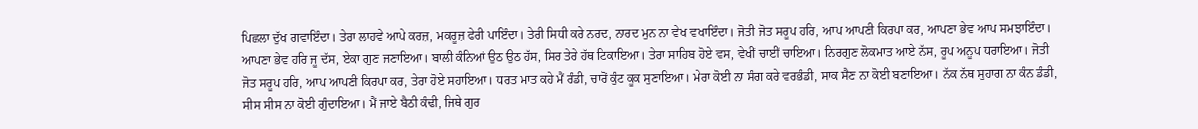ਪਿਛਲਾ ਦੁੱਖ ਗਵਾਇੰਦਾ। ਤੇਰਾ ਲਾਹਵੇ ਆਪੇ ਕਰਜ਼, ਮਕਰੂਜ਼ ਫੇਰੀ ਪਾਇੰਦਾ। ਤੇਰੀ ਸਿਧੀ ਕਰੇ ਨਰਦ, ਨਾਰਦ ਮੁਨ ਨਾ ਵੇਖ ਵਖਾਇੰਦਾ। ਜੋਤੀ ਜੋਤ ਸਰੂਪ ਹਰਿ, ਆਪ ਆਪਣੀ ਕਿਰਪਾ ਕਰ, ਆਪਣਾ ਭੇਵ ਆਪ ਸਮਝਾਇੰਦਾ। ਆਪਣਾ ਭੇਵ ਹਰਿ ਜੂ ਦੱਸ, ਏਕਾ ਗੁਣ ਜਣਾਇਆ। ਬਾਲੀ ਕੰਨਿਆਂ ਉਠ ਉਠ ਹੱਸ, ਸਿਰ ਤੇਰੇ ਹੱਥ ਟਿਕਾਇਆ। ਤੇਰਾ ਸਾਹਿਬ ਹੋਏ ਵਸ, ਵੇਖੀਂ ਚਾਈਂ ਚਾਇਆ। ਨਿਰਗੁਣ ਲੋਕਮਾਤ ਆਏ ਨੱਸ, ਰੂਪ ਅਨੂਪ ਧਰਾਇਆ। ਜੋਤੀ ਜੋਤ ਸਰੂਪ ਹਰਿ, ਆਪ ਆਪਣੀ ਕਿਰਪਾ ਕਰ, ਤੇਰਾ ਹੋਏ ਸਹਾਇਆ। ਧਰਤ ਮਾਤ ਕਹੇ ਮੈਂ ਰੰਡੀ, ਚਾਰੋਂ ਕੁੰਟ ਕੂਕ ਸੁਣਾਇਆ। ਮੇਰਾ ਕੋਈ ਨਾ ਸੰਗ ਕਰੇ ਵਰਭੰਡੀ, ਸਾਕ ਸੈਣ ਨਾ ਕੋਈ ਬਣਾਇਆ। ਨੱਕ ਨੱਥ ਸੁਹਾਗ ਨਾ ਕੰਨ ਡੰਡੀ, ਸੀਸ ਸੀਸ ਨਾ ਕੋਈ ਗੁੰਦਾਇਆ। ਮੈਂ ਜਾਏ ਬੈਠੀ ਕੰਢੀ, ਜਿਥੇ ਗੁਰ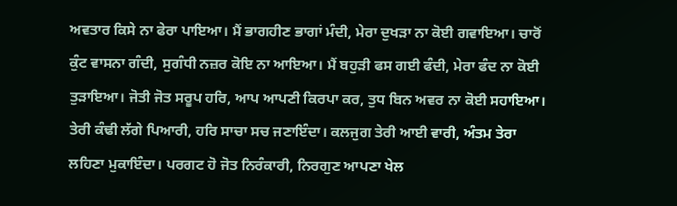ਅਵਤਾਰ ਕਿਸੇ ਨਾ ਫੇਰਾ ਪਾਇਆ। ਮੈਂ ਭਾਗਹੀਣ ਭਾਗਾਂ ਮੰਦੀ, ਮੇਰਾ ਦੁਖੜਾ ਨਾ ਕੋਈ ਗਵਾਇਆ। ਚਾਰੋਂ ਕੁੰਟ ਵਾਸਨਾ ਗੰਦੀ, ਸੁਗੰਧੀ ਨਜ਼ਰ ਕੋਇ ਨਾ ਆਇਆ। ਮੈਂ ਬਹੁੜੀ ਫਸ ਗਈ ਫੰਦੀ, ਮੇਰਾ ਫੰਦ ਨਾ ਕੋਈ ਤੁੜਾਇਆ। ਜੋਤੀ ਜੋਤ ਸਰੂਪ ਹਰਿ, ਆਪ ਆਪਣੀ ਕਿਰਪਾ ਕਰ, ਤੁਧ ਬਿਨ ਅਵਰ ਨਾ ਕੋਈ ਸਹਾਇਆ। ਤੇਰੀ ਕੰਢੀ ਲੱਗੇ ਪਿਆਰੀ, ਹਰਿ ਸਾਚਾ ਸਚ ਜਣਾਇੰਦਾ। ਕਲਜੁਗ ਤੇਰੀ ਆਈ ਵਾਰੀ, ਅੰਤਮ ਤੇਰਾ ਲਹਿਣਾ ਮੁਕਾਇੰਦਾ। ਪਰਗਟ ਹੋ ਜੋਤ ਨਿਰੰਕਾਰੀ, ਨਿਰਗੁਣ ਆਪਣਾ ਖੇਲ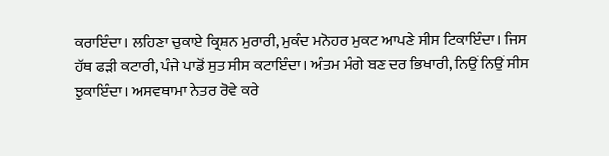ਕਰਾਇੰਦਾ। ਲਹਿਣਾ ਚੁਕਾਏ ਕ੍ਰਿਸ਼ਨ ਮੁਰਾਰੀ, ਮੁਕੰਦ ਮਨੋਹਰ ਮੁਕਟ ਆਪਣੇ ਸੀਸ ਟਿਕਾਇੰਦਾ। ਜਿਸ ਹੱਥ ਫੜੀ ਕਟਾਰੀ, ਪੰਜੇ ਪਾਡੋਂ ਸੁਤ ਸੀਸ ਕਟਾਇੰਦਾ। ਅੰਤਮ ਮੰਗੇ ਬਣ ਦਰ ਭਿਖਾਰੀ, ਨਿਉਂ ਨਿਉਂ ਸੀਸ ਝੁਕਾਇੰਦਾ। ਅਸਵਥਾਮਾ ਨੇਤਰ ਰੋਵੇ ਕਰੇ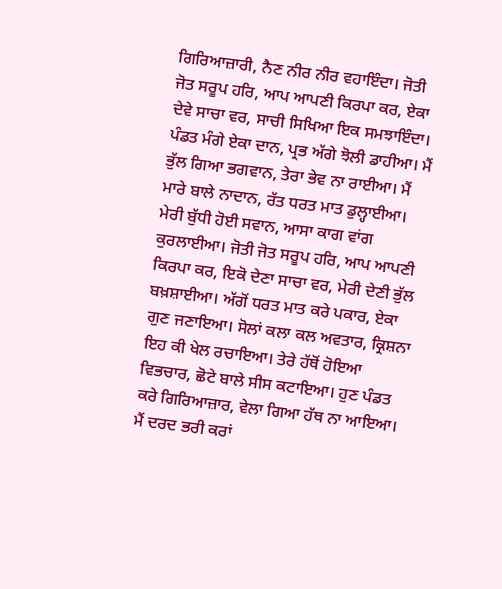ਗਿਰਿਆਜ਼ਾਰੀ, ਨੈਣ ਨੀਰ ਨੀਰ ਵਹਾਇੰਦਾ। ਜੋਤੀ ਜੋਤ ਸਰੂਪ ਹਰਿ, ਆਪ ਆਪਣੀ ਕਿਰਪਾ ਕਰ, ਏਕਾ ਦੇਵੇ ਸਾਚਾ ਵਰ, ਸਾਚੀ ਸਿਖਿਆ ਇਕ ਸਮਝਾਇੰਦਾ। ਪੰਡਤ ਮੰਗੇ ਏਕਾ ਦਾਨ, ਪ੍ਰਭ ਅੱਗੇ ਝੋਲੀ ਡਾਹੀਆ। ਮੈਂ ਭੁੱਲ ਗਿਆ ਭਗਵਾਨ, ਤੇਰਾ ਭੇਵ ਨਾ ਰਾਈਆ। ਮੈਂ ਮਾਰੇ ਬਾਲੇ ਨਾਦਾਨ, ਰੱਤ ਧਰਤ ਮਾਤ ਡੁਲ੍ਹਾਈਆ। ਮੇਰੀ ਬੁੱਧੀ ਹੋਈ ਸਵਾਨ, ਆਸਾ ਕਾਗ ਵਾਂਗ ਕੁਰਲਾਈਆ। ਜੋਤੀ ਜੋਤ ਸਰੂਪ ਹਰਿ, ਆਪ ਆਪਣੀ ਕਿਰਪਾ ਕਰ, ਇਕੋ ਦੇਣਾ ਸਾਚਾ ਵਰ, ਮੇਰੀ ਦੇਣੀ ਭੁੱਲ ਬਖ਼ਸ਼ਾਈਆ। ਅੱਗੋਂ ਧਰਤ ਮਾਤ ਕਰੇ ਪਕਾਰ, ਏਕਾ ਗੁਣ ਜਣਾਇਆ। ਸੋਲਾਂ ਕਲਾ ਕਲ ਅਵਤਾਰ, ਕ੍ਰਿਸ਼ਨਾ ਇਹ ਕੀ ਖੇਲ ਰਚਾਇਆ। ਤੇਰੇ ਹੱਥੋਂ ਹੋਇਆ ਵਿਭਚਾਰ, ਛੋਟੇ ਬਾਲੇ ਸੀਸ ਕਟਾਇਆ। ਹੁਣ ਪੰਡਤ ਕਰੇ ਗਿਰਿਆਜ਼ਾਰ, ਵੇਲਾ ਗਿਆ ਹੱਥ ਨਾ ਆਇਆ। ਮੈਂ ਦਰਦ ਭਰੀ ਕਰਾਂ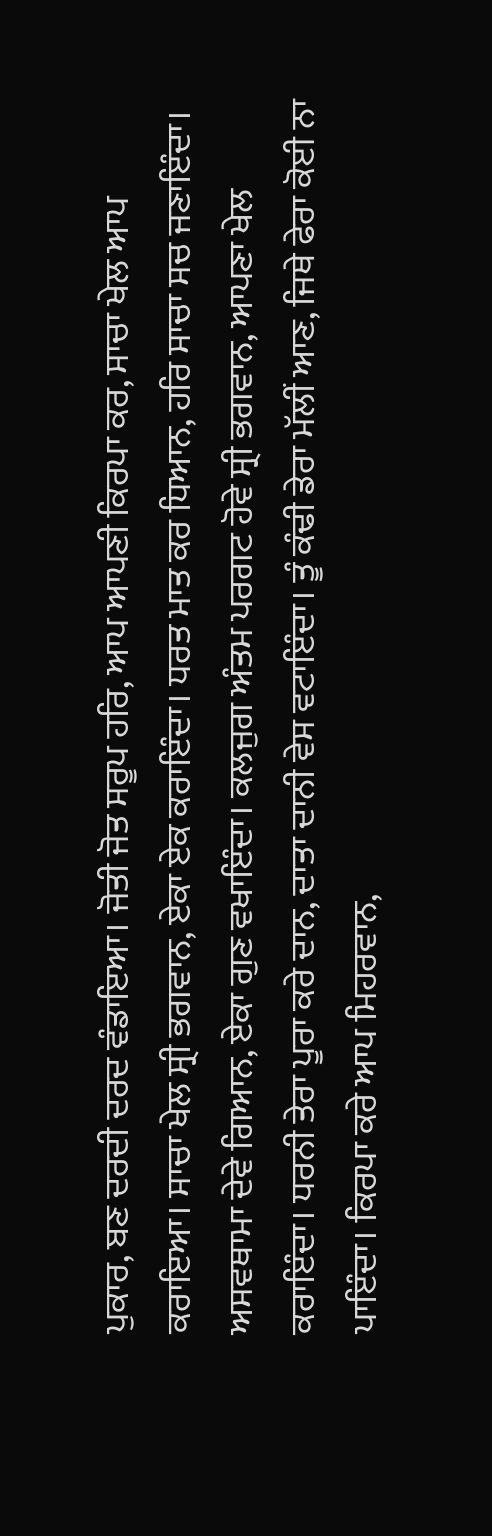ਪੁਕਾਰ, ਬਣ ਦਰਦੀ ਦਰਦ ਵੰਡਾਇਆ। ਜੋਤੀ ਜੋਤ ਸਰੂਪ ਹਰਿ, ਆਪ ਆਪਣੀ ਕਿਰਪਾ ਕਰ, ਸਾਚਾ ਖੇਲ ਆਪ ਕਰਾਇਆ। ਸਾਚਾ ਖੇਲ ਸ੍ਰੀ ਭਗਵਾਨ, ਏਕਾ ਏਕ ਕਰਾਇੰਦਾ। ਧਰਤ ਮਾਤ ਕਰ ਧਿਆਨ, ਹਰਿ ਸਾਚਾ ਸਚ ਜਣਾਇੰਦਾ। ਅਸਵਥਾਮਾ ਦੇਵੇ ਗਿਆਨ, ਏਕਾ ਗੁਣ ਵਖਾਇੰਦਾ। ਕਲਜੁਗ ਅੰਤਮ ਪਰਗਟ ਹੋਵੇ ਸ੍ਰੀ ਭਗਵਾਨ, ਆਪਣਾ ਖੇਲ ਕਰਾਇੰਦਾ। ਧਰਨੀ ਤੇਰਾ ਪੂਰਾ ਕਰੇ ਦਾਨ, ਦਾਤਾ ਦਾਨੀ ਵੇਸ ਵਟਾਇੰਦਾ। ਤੂੰ ਕੰਢੀ ਡੇਰਾ ਮੱਲੀਂ ਆਣ, ਜਿਥੇ ਫੇਰਾ ਕੋਈ ਨਾ ਪਾਇੰਦਾ। ਕਿਰਪਾ ਕਰੇ ਆਪ ਮਿਹਰਵਾਨ,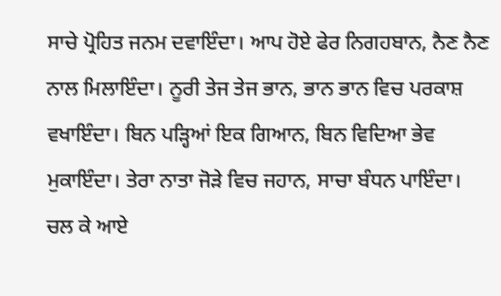ਸਾਚੇ ਪ੍ਰੋਹਿਤ ਜਨਮ ਦਵਾਇੰਦਾ। ਆਪ ਹੋਏ ਫੇਰ ਨਿਗਹਬਾਨ, ਨੈਣ ਨੈਣ ਨਾਲ ਮਿਲਾਇੰਦਾ। ਨੂਰੀ ਤੇਜ ਤੇਜ ਭਾਨ, ਭਾਨ ਭਾਨ ਵਿਚ ਪਰਕਾਸ਼ ਵਖਾਇੰਦਾ। ਬਿਨ ਪੜ੍ਹਿਆਂ ਇਕ ਗਿਆਨ, ਬਿਨ ਵਿਦਿਆ ਭੇਵ ਮੁਕਾਇੰਦਾ। ਤੇਰਾ ਨਾਤਾ ਜੋੜੇ ਵਿਚ ਜਹਾਨ, ਸਾਚਾ ਬੰਧਨ ਪਾਇੰਦਾ। ਚਲ ਕੇ ਆਏ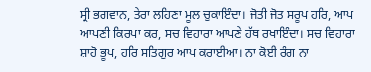ਸ੍ਰੀ ਭਗਵਾਨ, ਤੇਰਾ ਲਹਿਣਾ ਮੂਲ ਚੁਕਾਇੰਦਾ। ਜੋਤੀ ਜੋਤ ਸਰੂਪ ਹਰਿ, ਆਪ ਆਪਣੀ ਕਿਰਪਾ ਕਰ, ਸਚ ਵਿਹਾਰਾ ਆਪਣੇ ਹੱਥ ਰਖਾਇੰਦਾ। ਸਚ ਵਿਹਾਰਾ ਸ਼ਾਹੋ ਭੂਪ, ਹਰਿ ਸਤਿਗੁਰ ਆਪ ਕਰਾਈਆ। ਨਾ ਕੋਈ ਰੰਗ ਨਾ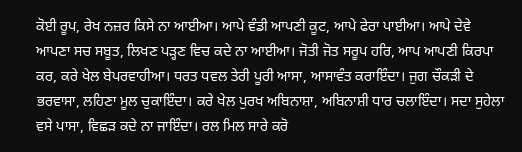ਕੋਈ ਰੂਪ, ਰੇਖ ਨਜ਼ਰ ਕਿਸੇ ਨਾ ਆਈਆ। ਆਪੇ ਵੰਡੀ ਆਪਣੀ ਕੂਟ, ਆਪੇ ਫੇਰਾ ਪਾਈਆ। ਆਪੇ ਦੇਵੇ ਆਪਣਾ ਸਚ ਸਬੂਤ, ਲਿਖਣ ਪੜ੍ਹਣ ਵਿਚ ਕਦੇ ਨਾ ਆਈਆ। ਜੋਤੀ ਜੋਤ ਸਰੂਪ ਹਰਿ, ਆਪ ਆਪਣੀ ਕਿਰਪਾ ਕਰ, ਕਰੇ ਖੇਲ ਬੇਪਰਵਾਹੀਆ। ਧਰਤ ਧਵਲ ਤੇਰੀ ਪੂਰੀ ਆਸਾ, ਆਸਾਵੰਤ ਕਰਾਇੰਦਾ। ਜੁਗ ਚੌਕੜੀ ਦੇ ਭਰਵਾਸਾ, ਲਹਿਣਾ ਮੂਲ ਚੁਕਾਇੰਦਾ। ਕਰੇ ਖੇਲ ਪੁਰਖ ਅਬਿਨਾਸ਼ਾ, ਅਬਿਨਾਸ਼ੀ ਧਾਰ ਚਲਾਇੰਦਾ। ਸਦਾ ਸੁਹੇਲਾ ਵਸੇ ਪਾਸਾ, ਵਿਛੜ ਕਦੇ ਨਾ ਜਾਇੰਦਾ। ਰਲ ਮਿਲ ਸਾਰੇ ਕਰੋ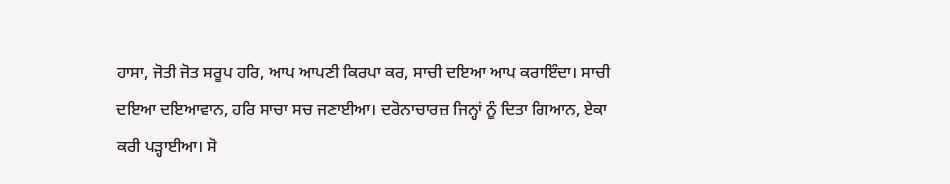ਹਾਸਾ, ਜੋਤੀ ਜੋਤ ਸਰੂਪ ਹਰਿ, ਆਪ ਆਪਣੀ ਕਿਰਪਾ ਕਰ, ਸਾਚੀ ਦਇਆ ਆਪ ਕਰਾਇੰਦਾ। ਸਾਚੀ ਦਇਆ ਦਇਆਵਾਨ, ਹਰਿ ਸਾਚਾ ਸਚ ਜਣਾਈਆ। ਦਰੋਨਾਚਾਰਜ਼ ਜਿਨ੍ਹਾਂ ਨੂੰ ਦਿਤਾ ਗਿਆਨ, ਏਕਾ ਕਰੀ ਪੜ੍ਹਾਈਆ। ਸੋ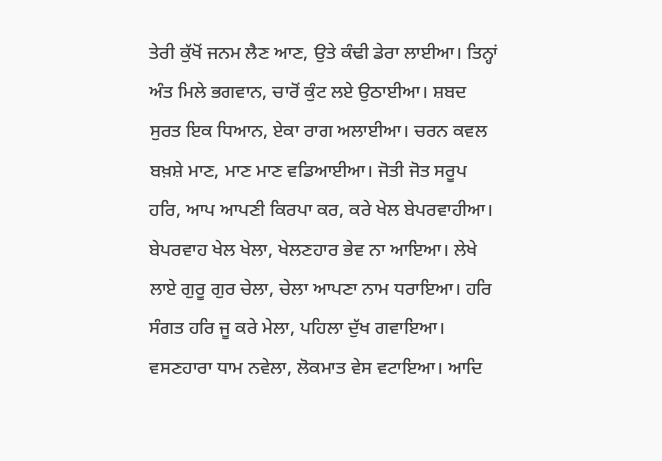ਤੇਰੀ ਕੁੱਖੋਂ ਜਨਮ ਲੈਣ ਆਣ, ਉਤੇ ਕੰਢੀ ਡੇਰਾ ਲਾਈਆ। ਤਿਨ੍ਹਾਂ ਅੰਤ ਮਿਲੇ ਭਗਵਾਨ, ਚਾਰੋਂ ਕੁੰਟ ਲਏ ਉਠਾਈਆ। ਸ਼ਬਦ ਸੁਰਤ ਇਕ ਧਿਆਨ, ਏਕਾ ਰਾਗ ਅਲਾਈਆ। ਚਰਨ ਕਵਲ ਬਖ਼ਸ਼ੇ ਮਾਣ, ਮਾਣ ਮਾਣ ਵਡਿਆਈਆ। ਜੋਤੀ ਜੋਤ ਸਰੂਪ ਹਰਿ, ਆਪ ਆਪਣੀ ਕਿਰਪਾ ਕਰ, ਕਰੇ ਖੇਲ ਬੇਪਰਵਾਹੀਆ। ਬੇਪਰਵਾਹ ਖੇਲ ਖੇਲਾ, ਖੇਲਣਹਾਰ ਭੇਵ ਨਾ ਆਇਆ। ਲੇਖੇ ਲਾਏ ਗੁਰੂ ਗੁਰ ਚੇਲਾ, ਚੇਲਾ ਆਪਣਾ ਨਾਮ ਧਰਾਇਆ। ਹਰਿ ਸੰਗਤ ਹਰਿ ਜੂ ਕਰੇ ਮੇਲਾ, ਪਹਿਲਾ ਦੁੱਖ ਗਵਾਇਆ। ਵਸਣਹਾਰਾ ਧਾਮ ਨਵੇਲਾ, ਲੋਕਮਾਤ ਵੇਸ ਵਟਾਇਆ। ਆਦਿ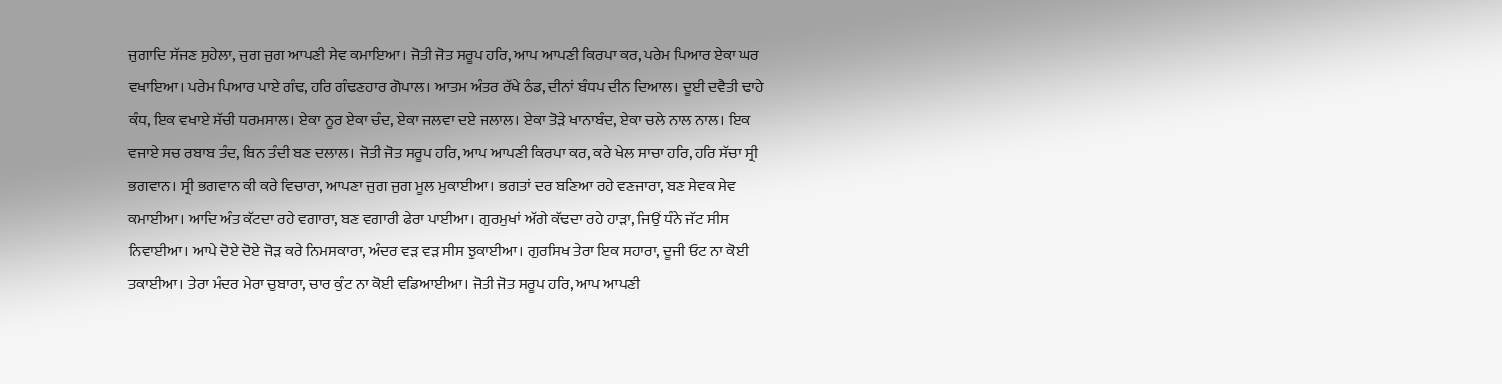ਜੁਗਾਦਿ ਸੱਜਣ ਸੁਹੇਲਾ, ਜੁਗ ਜੁਗ ਆਪਣੀ ਸੇਵ ਕਮਾਇਆ। ਜੋਤੀ ਜੋਤ ਸਰੂਪ ਹਰਿ, ਆਪ ਆਪਣੀ ਕਿਰਪਾ ਕਰ, ਪਰੇਮ ਪਿਆਰ ਏਕਾ ਘਰ ਵਖਾਇਆ। ਪਰੇਮ ਪਿਆਰ ਪਾਏ ਗੰਢ, ਹਰਿ ਗੰਢਣਹਾਰ ਗੋਪਾਲ। ਆਤਮ ਅੰਤਰ ਰੱਖੇ ਠੰਡ, ਦੀਨਾਂ ਬੰਧਪ ਦੀਨ ਦਿਆਲ। ਦੂਈ ਦਵੈਤੀ ਢਾਹੇ ਕੰਧ, ਇਕ ਵਖਾਏ ਸੱਚੀ ਧਰਮਸਾਲ। ਏਕਾ ਨੂਰ ਏਕਾ ਚੰਦ, ਏਕਾ ਜਲਵਾ ਦਏ ਜਲਾਲ। ਏਕਾ ਤੋੜੇ ਖਾਨਾਬੰਦ, ਏਕਾ ਚਲੇ ਨਾਲ ਨਾਲ। ਇਕ ਵਜਾਏ ਸਚ ਰਬਾਬ ਤੰਦ, ਬਿਨ ਤੰਦੀ ਬਣ ਦਲਾਲ। ਜੋਤੀ ਜੋਤ ਸਰੂਪ ਹਰਿ, ਆਪ ਆਪਣੀ ਕਿਰਪਾ ਕਰ, ਕਰੇ ਖੇਲ ਸਾਚਾ ਹਰਿ, ਹਰਿ ਸੱਚਾ ਸ੍ਰੀ ਭਗਵਾਨ। ਸ੍ਰੀ ਭਗਵਾਨ ਕੀ ਕਰੇ ਵਿਚਾਰਾ, ਆਪਣਾ ਜੁਗ ਜੁਗ ਮੂਲ ਮੁਕਾਈਆ। ਭਗਤਾਂ ਦਰ ਬਣਿਆ ਰਹੇ ਵਣਜਾਰਾ, ਬਣ ਸੇਵਕ ਸੇਵ ਕਮਾਈਆ। ਆਦਿ ਅੰਤ ਕੱਟਦਾ ਰਹੇ ਵਗਾਰਾ, ਬਣ ਵਗਾਰੀ ਫੇਰਾ ਪਾਈਆ। ਗੁਰਮੁਖਾਂ ਅੱਗੇ ਕੱਢਦਾ ਰਹੇ ਹਾੜਾ, ਜਿਉਂ ਧੰਨੇ ਜੱਟ ਸੀਸ ਨਿਵਾਈਆ। ਆਪੇ ਦੋਏ ਦੋਏ ਜੋੜ ਕਰੇ ਨਿਮਸਕਾਰਾ, ਅੰਦਰ ਵੜ ਵੜ ਸੀਸ ਝੁਕਾਈਆ। ਗੁਰਸਿਖ ਤੇਰਾ ਇਕ ਸਹਾਰਾ, ਦੂਜੀ ਓਟ ਨਾ ਕੋਈ ਤਕਾਈਆ। ਤੇਰਾ ਮੰਦਰ ਮੇਰਾ ਚੁਬਾਰਾ, ਚਾਰ ਕੁੰਟ ਨਾ ਕੋਈ ਵਡਿਆਈਆ। ਜੋਤੀ ਜੋਤ ਸਰੂਪ ਹਰਿ, ਆਪ ਆਪਣੀ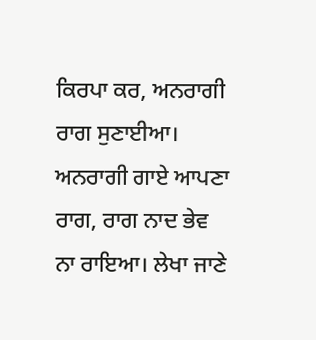ਕਿਰਪਾ ਕਰ, ਅਨਰਾਗੀ ਰਾਗ ਸੁਣਾਈਆ। ਅਨਰਾਗੀ ਗਾਏ ਆਪਣਾ ਰਾਗ, ਰਾਗ ਨਾਦ ਭੇਵ ਨਾ ਰਾਇਆ। ਲੇਖਾ ਜਾਣੇ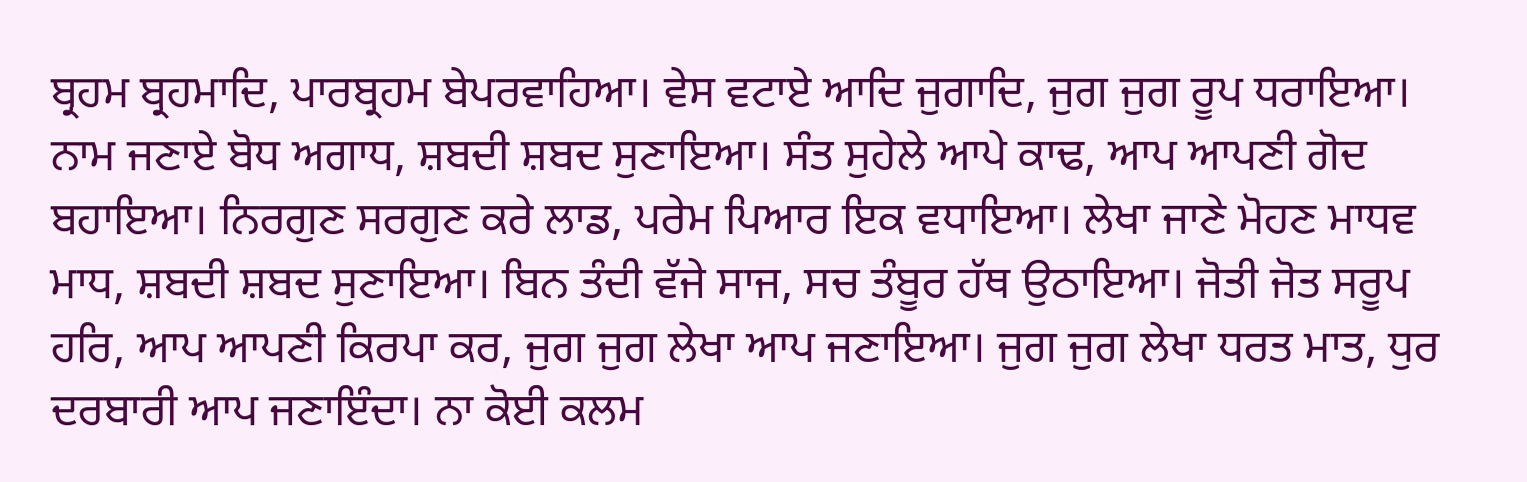ਬ੍ਰਹਮ ਬ੍ਰਹਮਾਦਿ, ਪਾਰਬ੍ਰਹਮ ਬੇਪਰਵਾਹਿਆ। ਵੇਸ ਵਟਾਏ ਆਦਿ ਜੁਗਾਦਿ, ਜੁਗ ਜੁਗ ਰੂਪ ਧਰਾਇਆ। ਨਾਮ ਜਣਾਏ ਬੋਧ ਅਗਾਧ, ਸ਼ਬਦੀ ਸ਼ਬਦ ਸੁਣਾਇਆ। ਸੰਤ ਸੁਹੇਲੇ ਆਪੇ ਕਾਢ, ਆਪ ਆਪਣੀ ਗੋਦ ਬਹਾਇਆ। ਨਿਰਗੁਣ ਸਰਗੁਣ ਕਰੇ ਲਾਡ, ਪਰੇਮ ਪਿਆਰ ਇਕ ਵਧਾਇਆ। ਲੇਖਾ ਜਾਣੇ ਮੋਹਣ ਮਾਧਵ ਮਾਧ, ਸ਼ਬਦੀ ਸ਼ਬਦ ਸੁਣਾਇਆ। ਬਿਨ ਤੰਦੀ ਵੱਜੇ ਸਾਜ, ਸਚ ਤੰਬੂਰ ਹੱਥ ਉਠਾਇਆ। ਜੋਤੀ ਜੋਤ ਸਰੂਪ ਹਰਿ, ਆਪ ਆਪਣੀ ਕਿਰਪਾ ਕਰ, ਜੁਗ ਜੁਗ ਲੇਖਾ ਆਪ ਜਣਾਇਆ। ਜੁਗ ਜੁਗ ਲੇਖਾ ਧਰਤ ਮਾਤ, ਧੁਰ ਦਰਬਾਰੀ ਆਪ ਜਣਾਇੰਦਾ। ਨਾ ਕੋਈ ਕਲਮ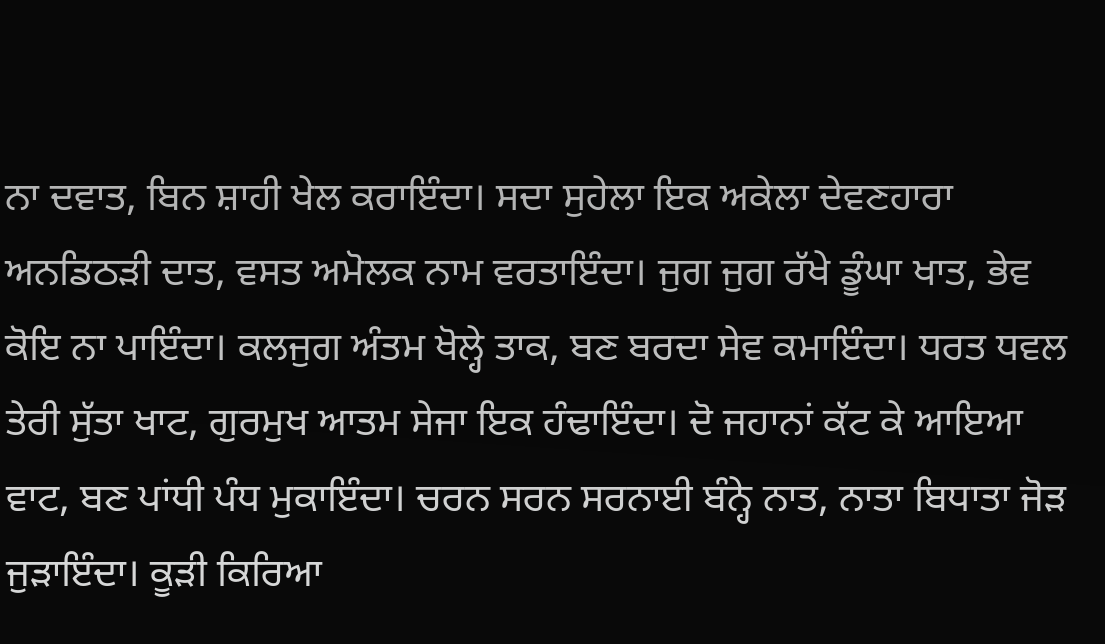ਨਾ ਦਵਾਤ, ਬਿਨ ਸ਼ਾਹੀ ਖੇਲ ਕਰਾਇੰਦਾ। ਸਦਾ ਸੁਹੇਲਾ ਇਕ ਅਕੇਲਾ ਦੇਵਣਹਾਰਾ ਅਨਡਿਠੜੀ ਦਾਤ, ਵਸਤ ਅਮੋਲਕ ਨਾਮ ਵਰਤਾਇੰਦਾ। ਜੁਗ ਜੁਗ ਰੱਖੇ ਡੂੰਘਾ ਖਾਤ, ਭੇਵ ਕੋਇ ਨਾ ਪਾਇੰਦਾ। ਕਲਜੁਗ ਅੰਤਮ ਖੋਲ੍ਹੇ ਤਾਕ, ਬਣ ਬਰਦਾ ਸੇਵ ਕਮਾਇੰਦਾ। ਧਰਤ ਧਵਲ ਤੇਰੀ ਸੁੱਤਾ ਖਾਟ, ਗੁਰਮੁਖ ਆਤਮ ਸੇਜਾ ਇਕ ਹੰਢਾਇੰਦਾ। ਦੋ ਜਹਾਨਾਂ ਕੱਟ ਕੇ ਆਇਆ ਵਾਟ, ਬਣ ਪਾਂਧੀ ਪੰਧ ਮੁਕਾਇੰਦਾ। ਚਰਨ ਸਰਨ ਸਰਨਾਈ ਬੰਨ੍ਹੇ ਨਾਤ, ਨਾਤਾ ਬਿਧਾਤਾ ਜੋੜ ਜੁੜਾਇੰਦਾ। ਕੂੜੀ ਕਿਰਿਆ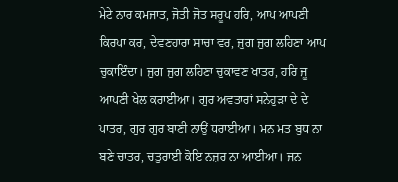ਮੇਟੇ ਨਾਰ ਕਮਜਾਤ, ਜੋਤੀ ਜੋਤ ਸਰੂਪ ਹਰਿ, ਆਪ ਆਪਣੀ ਕਿਰਪਾ ਕਰ, ਦੇਵਣਹਾਰਾ ਸਾਚਾ ਵਰ, ਜੁਗ ਜੁਗ ਲਹਿਣਾ ਆਪ ਚੁਕਾਇੰਦਾ। ਜੁਗ ਜੁਗ ਲਹਿਣਾ ਚੁਕਾਵਣ ਖਾਤਰ, ਹਰਿ ਜੂ ਆਪਣੀ ਖੇਲ ਕਰਾਈਆ। ਗੁਰ ਅਵਤਾਰਾਂ ਸਨੇਹੁੜਾ ਦੇ ਦੇ ਪਾਤਰ, ਗੁਰ ਗੁਰ ਬਾਣੀ ਨਾਉਂ ਧਰਾਈਆ। ਮਨ ਮਤ ਬੁਧ ਨਾ ਬਣੇ ਚਾਤਰ, ਚਤੁਰਾਈ ਕੋਇ ਨਜ਼ਰ ਨਾ ਆਈਆ। ਜਨ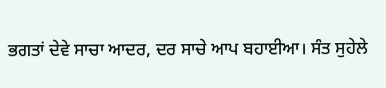ਭਗਤਾਂ ਦੇਵੇ ਸਾਚਾ ਆਦਰ, ਦਰ ਸਾਚੇ ਆਪ ਬਹਾਈਆ। ਸੰਤ ਸੁਹੇਲੇ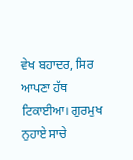ਵੇਖ ਬਹਾਦਰ, ਸਿਰ ਆਪਣਾ ਹੱਥ ਟਿਕਾਈਆ। ਗੁਰਮੁਖ ਨੁਹਾਏ ਸਾਚੇ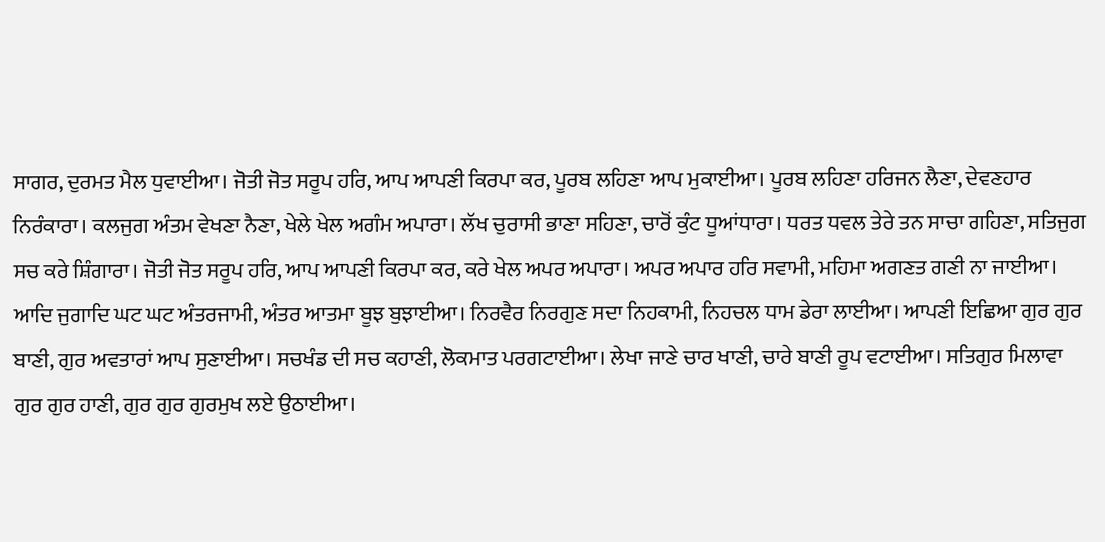ਸਾਗਰ, ਦੁਰਮਤ ਮੈਲ ਧੁਵਾਈਆ। ਜੋਤੀ ਜੋਤ ਸਰੂਪ ਹਰਿ, ਆਪ ਆਪਣੀ ਕਿਰਪਾ ਕਰ, ਪੂਰਬ ਲਹਿਣਾ ਆਪ ਮੁਕਾਈਆ। ਪੂਰਬ ਲਹਿਣਾ ਹਰਿਜਨ ਲੈਣਾ, ਦੇਵਣਹਾਰ ਨਿਰੰਕਾਰਾ। ਕਲਜੁਗ ਅੰਤਮ ਵੇਖਣਾ ਨੈਣਾ, ਖੇਲੇ ਖੇਲ ਅਗੰਮ ਅਪਾਰਾ। ਲੱਖ ਚੁਰਾਸੀ ਭਾਣਾ ਸਹਿਣਾ, ਚਾਰੋਂ ਕੁੰਟ ਧੂਆਂਧਾਰਾ। ਧਰਤ ਧਵਲ ਤੇਰੇ ਤਨ ਸਾਚਾ ਗਹਿਣਾ, ਸਤਿਜੁਗ ਸਚ ਕਰੇ ਸ਼ਿੰਗਾਰਾ। ਜੋਤੀ ਜੋਤ ਸਰੂਪ ਹਰਿ, ਆਪ ਆਪਣੀ ਕਿਰਪਾ ਕਰ, ਕਰੇ ਖੇਲ ਅਪਰ ਅਪਾਰਾ। ਅਪਰ ਅਪਾਰ ਹਰਿ ਸਵਾਮੀ, ਮਹਿਮਾ ਅਗਣਤ ਗਣੀ ਨਾ ਜਾਈਆ। ਆਦਿ ਜੁਗਾਦਿ ਘਟ ਘਟ ਅੰਤਰਜਾਮੀ, ਅੰਤਰ ਆਤਮਾ ਬੂਝ ਬੁਝਾਈਆ। ਨਿਰਵੈਰ ਨਿਰਗੁਣ ਸਦਾ ਨਿਹਕਾਮੀ, ਨਿਹਚਲ ਧਾਮ ਡੇਰਾ ਲਾਈਆ। ਆਪਣੀ ਇਛਿਆ ਗੁਰ ਗੁਰ ਬਾਣੀ, ਗੁਰ ਅਵਤਾਰਾਂ ਆਪ ਸੁਣਾਈਆ। ਸਚਖੰਡ ਦੀ ਸਚ ਕਹਾਣੀ, ਲੋਕਮਾਤ ਪਰਗਟਾਈਆ। ਲੇਖਾ ਜਾਣੇ ਚਾਰ ਖਾਣੀ, ਚਾਰੇ ਬਾਣੀ ਰੂਪ ਵਟਾਈਆ। ਸਤਿਗੁਰ ਮਿਲਾਵਾ ਗੁਰ ਗੁਰ ਹਾਣੀ, ਗੁਰ ਗੁਰ ਗੁਰਮੁਖ ਲਏ ਉਠਾਈਆ।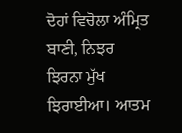ਦੋਹਾਂ ਵਿਚੋਲਾ ਅੰਮ੍ਰਿਤ ਬਾਣੀ, ਨਿਝਰ ਝਿਰਨਾ ਮੁੱਖ ਝਿਰਾਈਆ। ਆਤਮ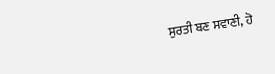ਸੁਰਤੀ ਬਣ ਸਵਾਣੀ, ਹੋ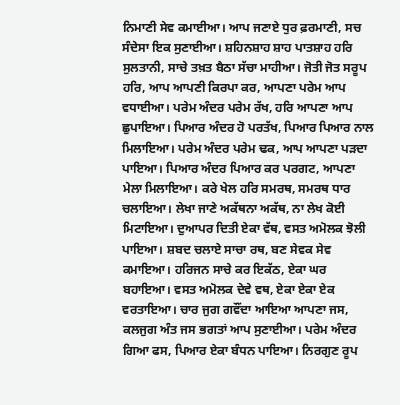ਨਿਮਾਣੀ ਸੇਵ ਕਮਾਈਆ। ਆਪ ਜਣਾਏ ਧੁਰ ਫ਼ਰਮਾਣੀ, ਸਚ ਸੰਦੇਸਾ ਇਕ ਸੁਣਾਈਆ। ਸ਼ਹਿਨਸ਼ਾਹ ਸ਼ਾਹ ਪਾਤਸ਼ਾਹ ਹਰਿ ਸੁਲਤਾਨੀ, ਸਾਚੇ ਤਖ਼ਤ ਬੈਠਾ ਸੱਚਾ ਮਾਹੀਆ। ਜੋਤੀ ਜੋਤ ਸਰੂਪ ਹਰਿ, ਆਪ ਆਪਣੀ ਕਿਰਪਾ ਕਰ, ਆਪਣਾ ਪਰੇਮ ਆਪ ਵਧਾਈਆ। ਪਰੇਮ ਅੰਦਰ ਪਰੇਮ ਰੱਖ, ਹਰਿ ਆਪਣਾ ਆਪ ਛੁਪਾਇਆ। ਪਿਆਰ ਅੰਦਰ ਹੋ ਪਰਤੱਖ, ਪਿਆਰ ਪਿਆਰ ਨਾਲ ਮਿਲਾਇਆ। ਪਰੇਮ ਅੰਦਰ ਪਰੇਮ ਢਕ, ਆਪ ਆਪਣਾ ਪੜਦਾ ਪਾਇਆ। ਪਿਆਰ ਅੰਦਰ ਪਿਆਰ ਕਰ ਪਰਗਟ, ਆਪਣਾ ਮੇਲਾ ਮਿਲਾਇਆ। ਕਰੇ ਖੇਲ ਹਰਿ ਸਮਰਥ, ਸਮਰਥ ਧਾਰ ਚਲਾਇਆ। ਲੇਖਾ ਜਾਣੇ ਅਕੱਥਨਾ ਅਕੱਥ, ਨਾ ਲੇਖ ਕੋਈ ਮਿਟਾਇਆ। ਦੁਆਪਰ ਦਿਤੀ ਏਕਾ ਵੱਥ, ਵਸਤ ਅਮੋਲਕ ਝੋਲੀ ਪਾਇਆ। ਸ਼ਬਦ ਚਲਾਏ ਸਾਚਾ ਰਥ, ਬਣ ਸੇਵਕ ਸੇਵ ਕਮਾਇਆ। ਹਰਿਜਨ ਸਾਚੇ ਕਰ ਇਕੱਠ, ਏਕਾ ਘਰ ਬਹਾਇਆ। ਵਸਤ ਅਮੋਲਕ ਦੇਵੇ ਵਥ, ਏਕਾ ਏਕਾ ਏਕ ਵਰਤਾਇਆ। ਚਾਰ ਜੁਗ ਗਵੌਂਦਾ ਆਇਆ ਆਪਣਾ ਜਸ, ਕਲਜੁਗ ਅੰਤ ਜਸ ਭਗਤਾਂ ਆਪ ਸੁਣਾਈਆ। ਪਰੇਮ ਅੰਦਰ ਗਿਆ ਫਸ, ਪਿਆਰ ਏਕਾ ਬੰਧਨ ਪਾਇਆ। ਨਿਰਗੁਣ ਰੂਪ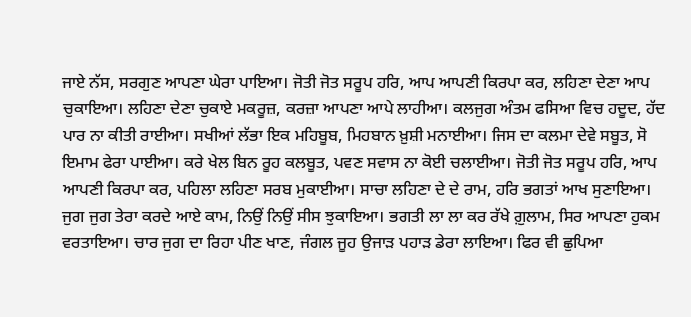ਜਾਏ ਨੱਸ, ਸਰਗੁਣ ਆਪਣਾ ਘੇਰਾ ਪਾਇਆ। ਜੋਤੀ ਜੋਤ ਸਰੂਪ ਹਰਿ, ਆਪ ਆਪਣੀ ਕਿਰਪਾ ਕਰ, ਲਹਿਣਾ ਦੇਣਾ ਆਪ ਚੁਕਾਇਆ। ਲਹਿਣਾ ਦੇਣਾ ਚੁਕਾਏ ਮਕਰੂਜ਼, ਕਰਜ਼ਾ ਆਪਣਾ ਆਪੇ ਲਾਹੀਆ। ਕਲਜੁਗ ਅੰਤਮ ਫਸਿਆ ਵਿਚ ਹਦੂਦ, ਹੱਦ ਪਾਰ ਨਾ ਕੀਤੀ ਰਾਈਆ। ਸਖੀਆਂ ਲੱਭਾ ਇਕ ਮਹਿਬੂਬ, ਮਿਹਬਾਨ ਖ਼ੁਸ਼ੀ ਮਨਾਈਆ। ਜਿਸ ਦਾ ਕਲਮਾ ਦੇਵੇ ਸਬੂਤ, ਸੋ ਇਮਾਮ ਫੇਰਾ ਪਾਈਆ। ਕਰੇ ਖੇਲ ਬਿਨ ਰੂਹ ਕਲਬੂਤ, ਪਵਣ ਸਵਾਸ ਨਾ ਕੋਈ ਚਲਾਈਆ। ਜੋਤੀ ਜੋਤ ਸਰੂਪ ਹਰਿ, ਆਪ ਆਪਣੀ ਕਿਰਪਾ ਕਰ, ਪਹਿਲਾ ਲਹਿਣਾ ਸਰਬ ਮੁਕਾਈਆ। ਸਾਚਾ ਲਹਿਣਾ ਦੇ ਦੇ ਰਾਮ, ਹਰਿ ਭਗਤਾਂ ਆਖ ਸੁਣਾਇਆ। ਜੁਗ ਜੁਗ ਤੇਰਾ ਕਰਦੇ ਆਏ ਕਾਮ, ਨਿਉਂ ਨਿਉਂ ਸੀਸ ਝੁਕਾਇਆ। ਭਗਤੀ ਲਾ ਲਾ ਕਰ ਰੱਖੇ ਗ਼ੁਲਾਮ, ਸਿਰ ਆਪਣਾ ਹੁਕਮ ਵਰਤਾਇਆ। ਚਾਰ ਜੁਗ ਦਾ ਰਿਹਾ ਪੀਣ ਖਾਣ, ਜੰਗਲ ਜੂਹ ਉਜਾੜ ਪਹਾੜ ਡੇਰਾ ਲਾਇਆ। ਫਿਰ ਵੀ ਛੁਪਿਆ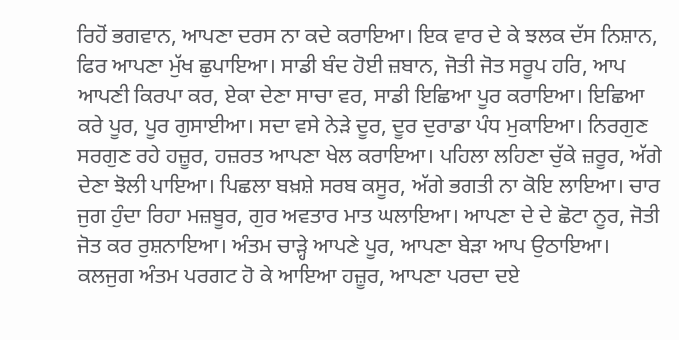ਰਿਹੋਂ ਭਗਵਾਨ, ਆਪਣਾ ਦਰਸ ਨਾ ਕਦੇ ਕਰਾਇਆ। ਇਕ ਵਾਰ ਦੇ ਕੇ ਝਲਕ ਦੱਸ ਨਿਸ਼ਾਨ, ਫਿਰ ਆਪਣਾ ਮੁੱਖ ਛੁਪਾਇਆ। ਸਾਡੀ ਬੰਦ ਹੋਈ ਜ਼ਬਾਨ, ਜੋਤੀ ਜੋਤ ਸਰੂਪ ਹਰਿ, ਆਪ ਆਪਣੀ ਕਿਰਪਾ ਕਰ, ਏਕਾ ਦੇਣਾ ਸਾਚਾ ਵਰ, ਸਾਡੀ ਇਛਿਆ ਪੂਰ ਕਰਾਇਆ। ਇਛਿਆ ਕਰੇ ਪੂਰ, ਪੂਰ ਗੁਸਾਈਆ। ਸਦਾ ਵਸੇ ਨੇੜੇ ਦੂਰ, ਦੂਰ ਦੁਰਾਡਾ ਪੰਧ ਮੁਕਾਇਆ। ਨਿਰਗੁਣ ਸਰਗੁਣ ਰਹੇ ਹਜ਼ੂਰ, ਹਜ਼ਰਤ ਆਪਣਾ ਖੇਲ ਕਰਾਇਆ। ਪਹਿਲਾ ਲਹਿਣਾ ਚੁੱਕੇ ਜ਼ਰੂਰ, ਅੱਗੇ ਦੇਣਾ ਝੋਲੀ ਪਾਇਆ। ਪਿਛਲਾ ਬਖ਼ਸ਼ੇ ਸਰਬ ਕਸੂਰ, ਅੱਗੇ ਭਗਤੀ ਨਾ ਕੋਇ ਲਾਇਆ। ਚਾਰ ਜੁਗ ਹੁੰਦਾ ਰਿਹਾ ਮਜ਼ਬੂਰ, ਗੁਰ ਅਵਤਾਰ ਮਾਤ ਘਲਾਇਆ। ਆਪਣਾ ਦੇ ਦੇ ਛੋਟਾ ਨੂਰ, ਜੋਤੀ ਜੋਤ ਕਰ ਰੁਸ਼ਨਾਇਆ। ਅੰਤਮ ਚਾੜ੍ਹੇ ਆਪਣੇ ਪੂਰ, ਆਪਣਾ ਬੇੜਾ ਆਪ ਉਠਾਇਆ। ਕਲਜੁਗ ਅੰਤਮ ਪਰਗਟ ਹੋ ਕੇ ਆਇਆ ਹਜ਼ੂਰ, ਆਪਣਾ ਪਰਦਾ ਦਏ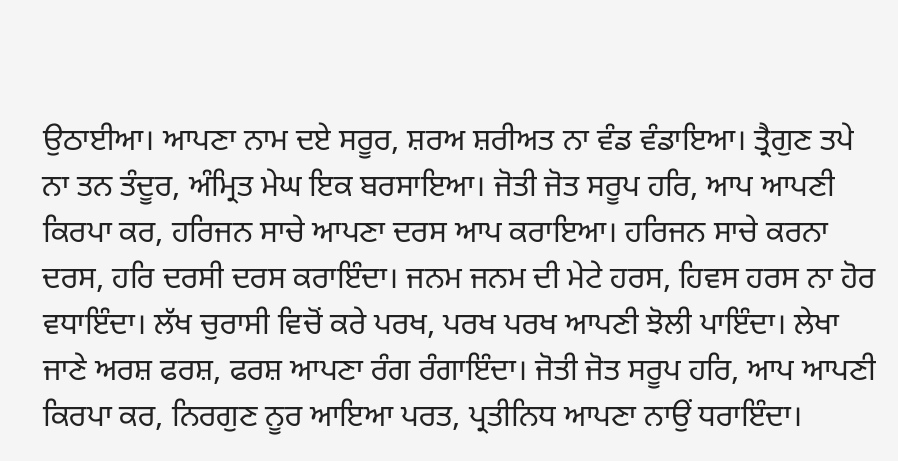ਉਠਾਈਆ। ਆਪਣਾ ਨਾਮ ਦਏ ਸਰੂਰ, ਸ਼ਰਅ ਸ਼ਰੀਅਤ ਨਾ ਵੰਡ ਵੰਡਾਇਆ। ਤ੍ਰੈਗੁਣ ਤਪੇ ਨਾ ਤਨ ਤੰਦੂਰ, ਅੰਮ੍ਰਿਤ ਮੇਘ ਇਕ ਬਰਸਾਇਆ। ਜੋਤੀ ਜੋਤ ਸਰੂਪ ਹਰਿ, ਆਪ ਆਪਣੀ ਕਿਰਪਾ ਕਰ, ਹਰਿਜਨ ਸਾਚੇ ਆਪਣਾ ਦਰਸ ਆਪ ਕਰਾਇਆ। ਹਰਿਜਨ ਸਾਚੇ ਕਰਨਾ ਦਰਸ, ਹਰਿ ਦਰਸੀ ਦਰਸ ਕਰਾਇੰਦਾ। ਜਨਮ ਜਨਮ ਦੀ ਮੇਟੇ ਹਰਸ, ਹਿਵਸ ਹਰਸ ਨਾ ਹੋਰ ਵਧਾਇੰਦਾ। ਲੱਖ ਚੁਰਾਸੀ ਵਿਚੋਂ ਕਰੇ ਪਰਖ, ਪਰਖ ਪਰਖ ਆਪਣੀ ਝੋਲੀ ਪਾਇੰਦਾ। ਲੇਖਾ ਜਾਣੇ ਅਰਸ਼ ਫਰਸ਼, ਫਰਸ਼ ਆਪਣਾ ਰੰਗ ਰੰਗਾਇੰਦਾ। ਜੋਤੀ ਜੋਤ ਸਰੂਪ ਹਰਿ, ਆਪ ਆਪਣੀ ਕਿਰਪਾ ਕਰ, ਨਿਰਗੁਣ ਨੂਰ ਆਇਆ ਪਰਤ, ਪ੍ਰਤੀਨਿਧ ਆਪਣਾ ਨਾਉਂ ਧਰਾਇੰਦਾ।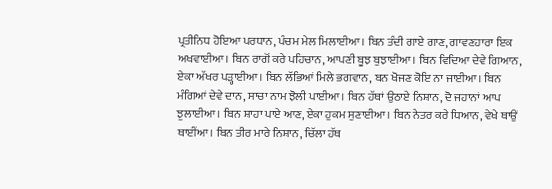ਪ੍ਰਤੀਨਿਧ ਹੋਇਆ ਪਰਧਾਨ, ਪੰਚਮ ਮੇਲ ਮਿਲਾਈਆ। ਬਿਨ ਤੰਦੀ ਗਾਏ ਗਾਣ, ਗਾਵਣਹਾਰਾ ਇਕ ਅਖਵਾਈਆ। ਬਿਨ ਰਾਗੋਂ ਕਰੇ ਪਹਿਚਾਨ, ਆਪਣੀ ਬੂਝ ਬੁਝਾਈਆ। ਬਿਨ ਵਿਦਿਆ ਦੇਵੇ ਗਿਆਨ, ਏਕਾ ਅੱਖਰ ਪੜ੍ਹਾਈਆ। ਬਿਨ ਲੱਭਿਆਂ ਮਿਲੇ ਭਗਵਾਨ, ਬਨ ਖੋਜਣ ਕੋਇ ਨਾ ਜਾਈਆ। ਬਿਨ ਮੰਗਿਆਂ ਦੇਵੇ ਦਾਨ, ਸਾਚਾ ਨਾਮ ਝੋਲੀ ਪਾਈਆ। ਬਿਨ ਹੱਥਾਂ ਉਠਾਏ ਨਿਸ਼ਾਨ, ਦੋ ਜਹਾਨਾਂ ਆਪ ਝੁਲਾਈਆ। ਬਿਨ ਸ਼ਾਹਾ ਪਾਏ ਆਣ, ਏਕਾ ਹੁਕਮ ਸੁਣਾਈਆ। ਬਿਨ ਨੇਤਰ ਕਰੇ ਧਿਆਨ, ਵੇਖੇ ਥਾਉਂ ਥਾਈਂਆ। ਬਿਨ ਤੀਰ ਮਾਰੇ ਨਿਸ਼ਾਨ, ਚਿੱਲਾ ਹੱਥ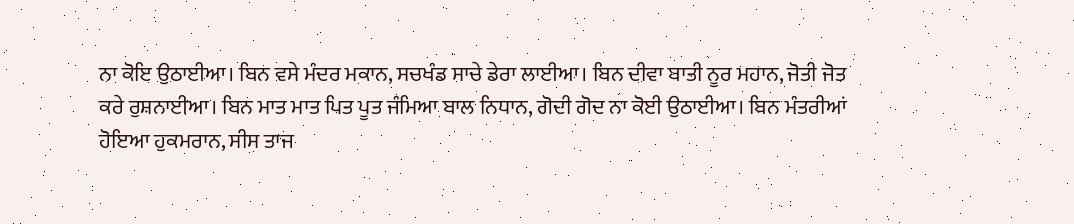ਨਾ ਕੋਇ ਉਠਾਈਆ। ਬਿਨ ਵਸੇ ਮੰਦਰ ਮਕਾਨ, ਸਚਖੰਡ ਸਾਚੇ ਡੇਰਾ ਲਾਈਆ। ਬਿਨ ਦੀਵਾ ਬਾਤੀ ਨੂਰ ਮਹਾਨ, ਜੋਤੀ ਜੋਤ ਕਰੇ ਰੁਸ਼ਨਾਈਆ। ਬਿਨ ਮਾਤ ਮਾਤ ਪਿਤ ਪੂਤ ਜੰਮਿਆ ਬਾਲ ਨਿਧਾਨ, ਗੋਦੀ ਗੋਦ ਨਾ ਕੋਈ ਉਠਾਈਆ। ਬਿਨ ਮੰਤਰੀਆਂ ਹੋਇਆ ਹੁਕਮਰਾਨ, ਸੀਸ ਤਾਜ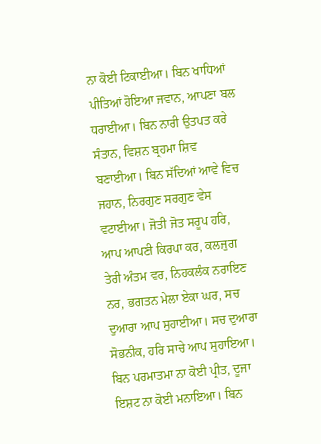ਨਾ ਕੋਈ ਟਿਕਾਈਆ। ਬਿਨ ਖਾਧਿਆਂ ਪੀਤਿਆਂ ਹੋਇਆ ਜਵਾਨ, ਆਪਣਾ ਬਲ ਧਰਾਈਆ। ਬਿਨ ਨਾਰੀ ਉਤਪਤ ਕਰੇ ਸੰਤਾਨ, ਵਿਸ਼ਨ ਬ੍ਰਹਮਾ ਸ਼ਿਵ ਬਣਾਈਆ। ਬਿਨ ਸੱਦਿਆਂ ਆਵੇ ਵਿਚ ਜਹਾਨ, ਨਿਰਗੁਣ ਸਰਗੁਣ ਵੇਸ ਵਟਾਈਆ। ਜੋਤੀ ਜੋਤ ਸਰੂਪ ਹਰਿ, ਆਪ ਆਪਣੀ ਕਿਰਪਾ ਕਰ, ਕਲਜੁਗ ਤੇਰੀ ਅੰਤਮ ਵਰ, ਨਿਹਕਲੰਕ ਨਰਾਇਣ ਨਰ, ਭਗਤਨ ਮੇਲਾ ਏਕਾ ਘਰ, ਸਚ ਦੁਆਰਾ ਆਪ ਸੁਹਾਈਆ। ਸਚ ਦੁਆਰਾ ਸੋਭਨੀਕ, ਹਰਿ ਸਾਚੇ ਆਪ ਸੁਹਾਇਆ। ਬਿਨ ਪਰਮਾਤਮਾ ਨਾ ਕੋਈ ਪ੍ਰੀਤ, ਦੂਜਾ ਇਸ਼ਟ ਨਾ ਕੋਈ ਮਨਾਇਆ। ਬਿਨ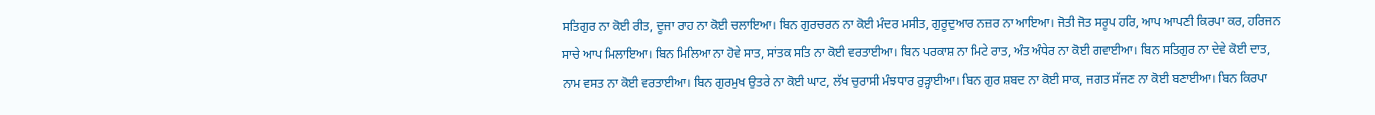ਸਤਿਗੁਰ ਨਾ ਕੋਈ ਰੀਤ, ਦੂਜਾ ਰਾਹ ਨਾ ਕੋਈ ਚਲਾਇਆ। ਬਿਨ ਗੁਰਚਰਨ ਨਾ ਕੋਈ ਮੰਦਰ ਮਸੀਤ, ਗੁਰੂਦੁਆਰ ਨਜ਼ਰ ਨਾ ਆਇਆ। ਜੋਤੀ ਜੋਤ ਸਰੂਪ ਹਰਿ, ਆਪ ਆਪਣੀ ਕਿਰਪਾ ਕਰ, ਹਰਿਜਨ ਸਾਚੇ ਆਪ ਮਿਲਾਇਆ। ਬਿਨ ਮਿਲਿਆ ਨਾ ਹੋਵੇ ਸਾਤ, ਸਾਂਤਕ ਸਤਿ ਨਾ ਕੋਈ ਵਰਤਾਈਆ। ਬਿਨ ਪਰਕਾਸ਼ ਨਾ ਮਿਟੇ ਰਾਤ, ਅੰਤ ਅੰਧੇਰ ਨਾ ਕੋਈ ਗਵਾਈਆ। ਬਿਨ ਸਤਿਗੁਰ ਨਾ ਦੇਵੇ ਕੋਈ ਦਾਤ, ਨਾਮ ਵਸਤ ਨਾ ਕੋਈ ਵਰਤਾਈਆ। ਬਿਨ ਗੁਰਮੁਖ ਉਤਰੇ ਨਾ ਕੋਈ ਘਾਟ, ਲੱਖ ਚੁਰਾਸੀ ਮੰਝਧਾਰ ਰੁੜ੍ਹਾਈਆ। ਬਿਨ ਗੁਰ ਸ਼ਬਦ ਨਾ ਕੋਈ ਸਾਕ, ਜਗਤ ਸੱਜਣ ਨਾ ਕੋਈ ਬਣਾਈਆ। ਬਿਨ ਕਿਰਪਾ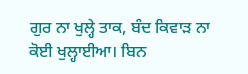ਗੁਰ ਨਾ ਖੁਲ੍ਹੇ ਤਾਕ, ਬੰਦ ਕਿਵਾੜ ਨਾ ਕੋਈ ਖੁਲ੍ਹਾਈਆ। ਬਿਨ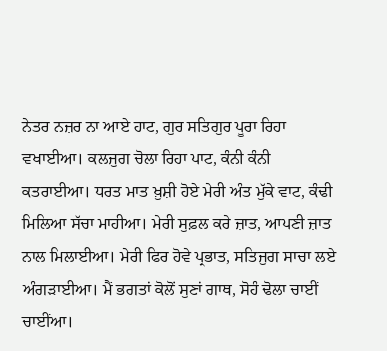ਨੇਤਰ ਨਜ਼ਰ ਨਾ ਆਏ ਹਾਟ, ਗੁਰ ਸਤਿਗੁਰ ਪੂਰਾ ਰਿਹਾ ਵਖਾਈਆ। ਕਲਜੁਗ ਚੋਲਾ ਰਿਹਾ ਪਾਟ, ਕੰਨੀ ਕੰਨੀ ਕਤਰਾਈਆ। ਧਰਤ ਮਾਤ ਖ਼ੁਸ਼ੀ ਹੋਏ ਮੇਰੀ ਅੰਤ ਮੁੱਕੇ ਵਾਟ, ਕੰਢੀ ਮਿਲਿਆ ਸੱਚਾ ਮਾਹੀਆ। ਮੇਰੀ ਸੁਫ਼ਲ ਕਰੇ ਜ਼ਾਤ, ਆਪਣੀ ਜ਼ਾਤ ਨਾਲ ਮਿਲਾਈਆ। ਮੇਰੀ ਫਿਰ ਹੋਵੇ ਪ੍ਰਭਾਤ, ਸਤਿਜੁਗ ਸਾਚਾ ਲਏ ਅੰਗੜਾਈਆ। ਮੈਂ ਭਗਤਾਂ ਕੋਲੋਂ ਸੁਣਾਂ ਗਾਥ, ਸੋਹੰ ਢੋਲਾ ਚਾਈਂ ਚਾਈਂਆ।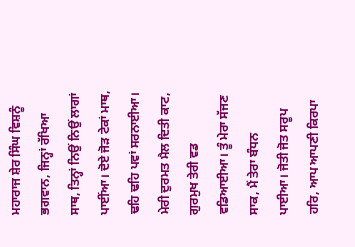ਮਹਾਰਾਜ ਸ਼ੇਰ ਸਿੰਘ ਵਿਸ਼ਨੂੰ ਭਗਵਾਨ, ਜਿਨ੍ਹਾਂ ਰੱਖਿਆ ਸਾਥ, ਤਿਨ੍ਹਾਂ ਨਿਉਂ ਨਿਉਂ ਲਾਗਾਂ ਪਾਈਂਆ। ਦੋਏ ਜੋੜ ਟੇਕਾਂ ਮਾਥ, ਢਹਿ ਢਹਿ ਪਵਾਂ ਸਰਨਾਈਆ। ਮੇਰੀ ਦੁਰਮਤ ਮੈਲ ਦਿਤੀ ਕਾਟ, ਗੁਰਮੁਖ ਤੇਰੀ ਵਡ ਵਡਿਆਈਆ। ਤੂੰ ਮੇਰਾ ਸੱਜਣ ਸਾਕ, ਮੈਂ ਤੇਰਾ ਬੰਧਨ ਪਾਈਆ। ਜੋਤੀ ਜੋਤ ਸਰੂਪ ਹਰਿ, ਆਪ ਆਪਣੀ ਕਿਰਪਾ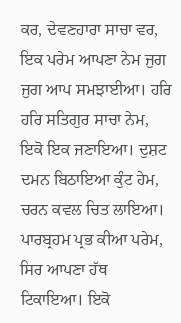ਕਰ, ਦੇਵਣਹਾਰਾ ਸਾਚਾ ਵਰ, ਇਕ ਪਰੇਮ ਆਪਣਾ ਨੇਮ ਜੁਗ ਜੁਗ ਆਪ ਸਮਝਾਈਆ। ਹਰਿ ਹਰਿ ਸਤਿਗੁਰ ਸਾਚਾ ਨੇਮ, ਇਕੋ ਇਕ ਜਣਾਇਆ। ਦੁਸ਼ਟ ਦਮਨ ਬਿਠਾਇਆ ਕੁੰਟ ਹੇਮ, ਚਰਨ ਕਵਲ ਚਿਤ ਲਾਇਆ। ਪਾਰਬ੍ਰਹਮ ਪ੍ਰਭ ਕੀਆ ਪਰੇਮ, ਸਿਰ ਆਪਣਾ ਹੱਥ ਟਿਕਾਇਆ। ਇਕੋ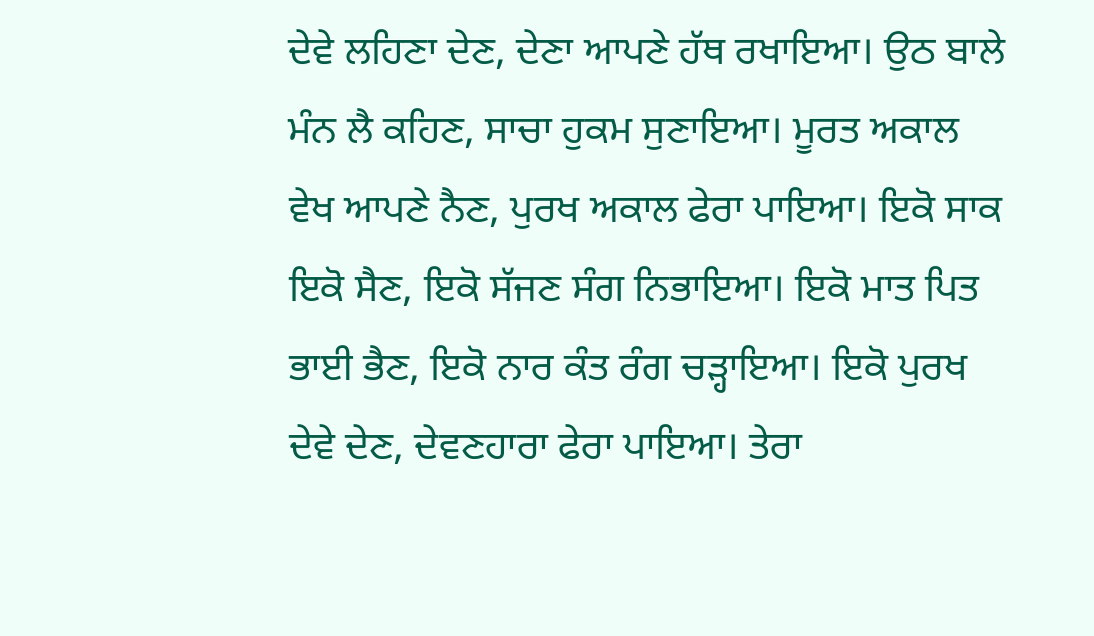ਦੇਵੇ ਲਹਿਣਾ ਦੇਣ, ਦੇਣਾ ਆਪਣੇ ਹੱਥ ਰਖਾਇਆ। ਉਠ ਬਾਲੇ ਮੰਨ ਲੈ ਕਹਿਣ, ਸਾਚਾ ਹੁਕਮ ਸੁਣਾਇਆ। ਮੂਰਤ ਅਕਾਲ ਵੇਖ ਆਪਣੇ ਨੈਣ, ਪੁਰਖ ਅਕਾਲ ਫੇਰਾ ਪਾਇਆ। ਇਕੋ ਸਾਕ ਇਕੋ ਸੈਣ, ਇਕੋ ਸੱਜਣ ਸੰਗ ਨਿਭਾਇਆ। ਇਕੋ ਮਾਤ ਪਿਤ ਭਾਈ ਭੈਣ, ਇਕੋ ਨਾਰ ਕੰਤ ਰੰਗ ਚੜ੍ਹਾਇਆ। ਇਕੋ ਪੁਰਖ ਦੇਵੇ ਦੇਣ, ਦੇਵਣਹਾਰਾ ਫੇਰਾ ਪਾਇਆ। ਤੇਰਾ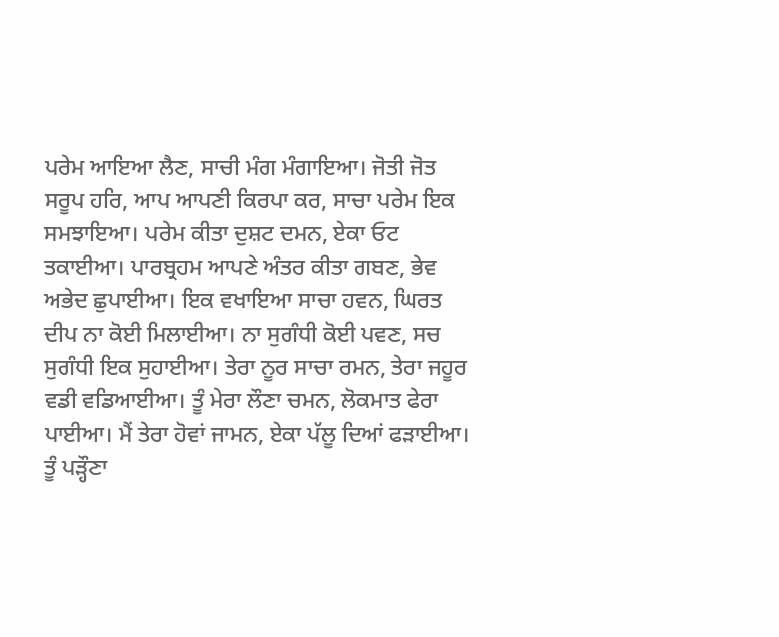ਪਰੇਮ ਆਇਆ ਲੈਣ, ਸਾਚੀ ਮੰਗ ਮੰਗਾਇਆ। ਜੋਤੀ ਜੋਤ ਸਰੂਪ ਹਰਿ, ਆਪ ਆਪਣੀ ਕਿਰਪਾ ਕਰ, ਸਾਚਾ ਪਰੇਮ ਇਕ ਸਮਝਾਇਆ। ਪਰੇਮ ਕੀਤਾ ਦੁਸ਼ਟ ਦਮਨ, ਏਕਾ ਓਟ ਤਕਾਈਆ। ਪਾਰਬ੍ਰਹਮ ਆਪਣੇ ਅੰਤਰ ਕੀਤਾ ਗਬਣ, ਭੇਵ ਅਭੇਦ ਛੁਪਾਈਆ। ਇਕ ਵਖਾਇਆ ਸਾਚਾ ਹਵਨ, ਘਿਰਤ ਦੀਪ ਨਾ ਕੋਈ ਮਿਲਾਈਆ। ਨਾ ਸੁਗੰਧੀ ਕੋਈ ਪਵਣ, ਸਚ ਸੁਗੰਧੀ ਇਕ ਸੁਹਾਈਆ। ਤੇਰਾ ਨੂਰ ਸਾਚਾ ਰਮਨ, ਤੇਰਾ ਜਹੂਰ ਵਡੀ ਵਡਿਆਈਆ। ਤੂੰ ਮੇਰਾ ਲੌਣਾ ਚਮਨ, ਲੋਕਮਾਤ ਫੇਰਾ ਪਾਈਆ। ਮੈਂ ਤੇਰਾ ਹੋਵਾਂ ਜਾਮਨ, ਏਕਾ ਪੱਲੂ ਦਿਆਂ ਫੜਾਈਆ। ਤੂੰ ਪੜ੍ਹੌਣਾ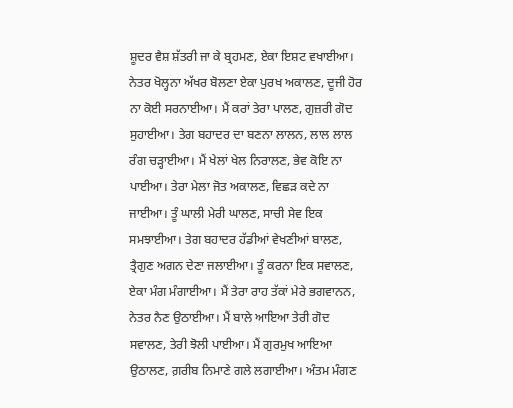ਸ਼ੂਦਰ ਵੈਸ਼ ਸ਼ੱਤਰੀ ਜਾ ਕੇ ਬ੍ਰਹਮਣ, ਏਕਾ ਇਸ਼ਟ ਵਖਾਈਆ। ਨੇਤਰ ਖੋਲ੍ਹਨਾ ਅੱਖਰ ਬੋਲਣਾ ਏਕਾ ਪੁਰਖ ਅਕਾਲਣ, ਦੂਜੀ ਹੋਰ ਨਾ ਕੋਈ ਸਰਨਾਈਆ। ਮੈਂ ਕਰਾਂ ਤੇਰਾ ਪਾਲਣ, ਗੁਜ਼ਰੀ ਗੋਦ ਸੁਹਾਈਆ। ਤੇਗ ਬਹਾਦਰ ਦਾ ਬਣਨਾ ਲਾਲਨ, ਲਾਲ ਲਾਲ ਰੰਗ ਚੜ੍ਹਾਈਆ। ਮੈਂ ਖੇਲਾਂ ਖੇਲ ਨਿਰਾਲਣ, ਭੇਵ ਕੋਇ ਨਾ ਪਾਈਆ। ਤੇਰਾ ਮੇਲਾ ਜੋਤ ਅਕਾਲਣ, ਵਿਛੜ ਕਦੇ ਨਾ ਜਾਈਆ। ਤੂੰ ਘਾਲੀ ਮੇਰੀ ਘਾਲਣ, ਸਾਚੀ ਸੇਵ ਇਕ ਸਮਝਾਈਆ। ਤੇਗ ਬਹਾਦਰ ਹੱਡੀਆਂ ਵੇਖਣੀਆਂ ਬਾਲਣ, ਤ੍ਰੈਗੁਣ ਅਗਨ ਦੇਣਾ ਜਲਾਈਆ। ਤੂੰ ਕਰਨਾ ਇਕ ਸਵਾਲਣ, ਏਕਾ ਮੰਗ ਮੰਗਾਈਆ। ਮੈਂ ਤੇਰਾ ਰਾਹ ਤੱਕਾਂ ਮੇਰੇ ਭਗਵਾਨਨ, ਨੇਤਰ ਨੈਣ ਉਠਾਈਆ। ਮੈਂ ਬਾਲੇ ਆਇਆ ਤੇਰੀ ਗੋਦ ਸਵਾਲਣ, ਤੇਰੀ ਝੋਲੀ ਪਾਈਆ। ਮੈਂ ਗੁਰਮੁਖ ਆਇਆ ਉਠਾਲਣ, ਗ਼ਰੀਬ ਨਿਮਾਣੇ ਗਲੇ ਲਗਾਈਆ। ਅੰਤਮ ਮੰਗਣ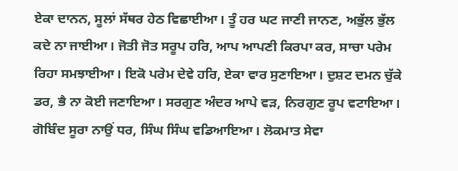ਏਕਾ ਦਾਨਨ, ਸੂਲਾਂ ਸੱਥਰ ਹੇਠ ਵਿਛਾਈਆ। ਤੂੰ ਹਰ ਘਟ ਜਾਣੀ ਜਾਨਣ, ਅਭੁੱਲ ਭੁੱਲ ਕਦੇ ਨਾ ਜਾਈਆ। ਜੋਤੀ ਜੋਤ ਸਰੂਪ ਹਰਿ, ਆਪ ਆਪਣੀ ਕਿਰਪਾ ਕਰ, ਸਾਚਾ ਪਰੇਮ ਰਿਹਾ ਸਮਝਾਈਆ। ਇਕੋ ਪਰੇਮ ਦੇਵੇ ਹਰਿ, ਏਕਾ ਵਾਰ ਸੁਣਾਇਆ। ਦੁਸ਼ਟ ਦਮਨ ਚੁੱਕੇ ਡਰ, ਭੈ ਨਾ ਕੋਈ ਜਣਾਇਆ। ਸਰਗੁਣ ਅੰਦਰ ਆਪੇ ਵੜ, ਨਿਰਗੁਣ ਰੂਪ ਵਟਾਇਆ। ਗੋਬਿੰਦ ਸੂਰਾ ਨਾਉਂ ਧਰ, ਸਿੰਘ ਸਿੰਘ ਵਡਿਆਇਆ। ਲੋਕਮਾਤ ਸੇਵਾ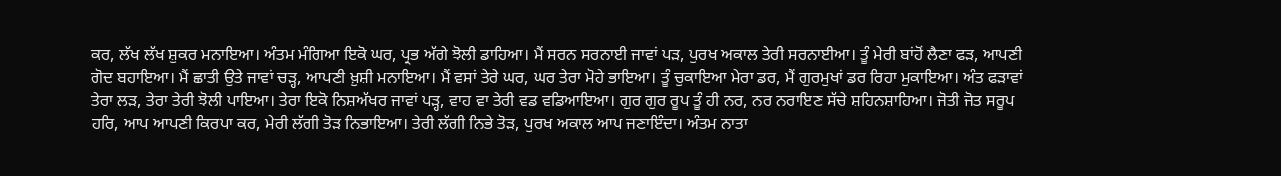ਕਰ, ਲੱਖ ਲੱਖ ਸ਼ੁਕਰ ਮਨਾਇਆ। ਅੰਤਮ ਮੰਗਿਆ ਇਕੋ ਘਰ, ਪ੍ਰਭ ਅੱਗੇ ਝੋਲੀ ਡਾਹਿਆ। ਮੈਂ ਸਰਨ ਸਰਨਾਈ ਜਾਵਾਂ ਪੜ, ਪੁਰਖ ਅਕਾਲ ਤੇਰੀ ਸਰਨਾਈਆ। ਤੂੰ ਮੇਰੀ ਬਾਂਹੋਂ ਲੈਣਾ ਫੜ, ਆਪਣੀ ਗੋਦ ਬਹਾਇਆ। ਮੈਂ ਛਾਤੀ ਉਤੇ ਜਾਵਾਂ ਚੜ੍ਹ, ਆਪਣੀ ਖ਼ੁਸ਼ੀ ਮਨਾਇਆ। ਮੈਂ ਵਸਾਂ ਤੇਰੇ ਘਰ, ਘਰ ਤੇਰਾ ਮੋਹੇ ਭਾਇਆ। ਤੂੰ ਚੁਕਾਇਆ ਮੇਰਾ ਡਰ, ਮੈਂ ਗੁਰਮੁਖਾਂ ਡਰ ਰਿਹਾ ਮੁਕਾਇਆ। ਅੰਤ ਫੜਾਵਾਂ ਤੇਰਾ ਲੜ, ਤੇਰਾ ਤੇਰੀ ਝੋਲੀ ਪਾਇਆ। ਤੇਰਾ ਇਕੋ ਨਿਸ਼ਅੱਖਰ ਜਾਵਾਂ ਪੜ੍ਹ, ਵਾਹ ਵਾ ਤੇਰੀ ਵਡ ਵਡਿਆਇਆ। ਗੁਰ ਗੁਰ ਰੂਪ ਤੂੰ ਹੀ ਨਰ, ਨਰ ਨਰਾਇਣ ਸੱਚੇ ਸ਼ਹਿਨਸ਼ਾਹਿਆ। ਜੋਤੀ ਜੋਤ ਸਰੂਪ ਹਰਿ, ਆਪ ਆਪਣੀ ਕਿਰਪਾ ਕਰ, ਮੇਰੀ ਲੱਗੀ ਤੋੜ ਨਿਭਾਇਆ। ਤੇਰੀ ਲੱਗੀ ਨਿਭੇ ਤੋੜ, ਪੁਰਖ ਅਕਾਲ ਆਪ ਜਣਾਇੰਦਾ। ਅੰਤਮ ਨਾਤਾ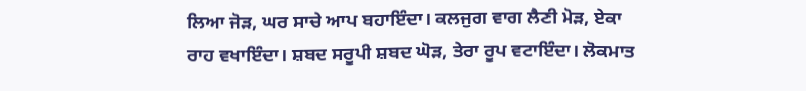ਲਿਆ ਜੋੜ, ਘਰ ਸਾਚੇ ਆਪ ਬਹਾਇੰਦਾ। ਕਲਜੁਗ ਵਾਗ ਲੈਣੀ ਮੋੜ, ਏਕਾ ਰਾਹ ਵਖਾਇੰਦਾ। ਸ਼ਬਦ ਸਰੂਪੀ ਸ਼ਬਦ ਘੋੜ, ਤੇਰਾ ਰੂਪ ਵਟਾਇੰਦਾ। ਲੋਕਮਾਤ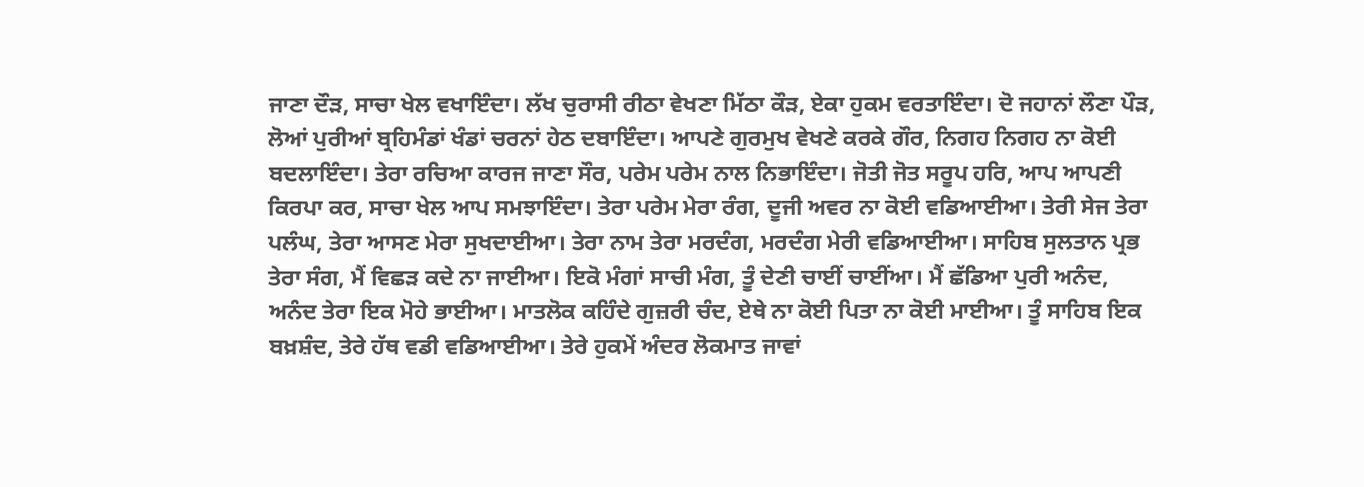ਜਾਣਾ ਦੌੜ, ਸਾਚਾ ਖੇਲ ਵਖਾਇੰਦਾ। ਲੱਖ ਚੁਰਾਸੀ ਰੀਠਾ ਵੇਖਣਾ ਮਿੱਠਾ ਕੌੜ, ਏਕਾ ਹੁਕਮ ਵਰਤਾਇੰਦਾ। ਦੋ ਜਹਾਨਾਂ ਲੌਣਾ ਪੌੜ, ਲੋਆਂ ਪੁਰੀਆਂ ਬ੍ਰਹਿਮੰਡਾਂ ਖੰਡਾਂ ਚਰਨਾਂ ਹੇਠ ਦਬਾਇੰਦਾ। ਆਪਣੇ ਗੁਰਮੁਖ ਵੇਖਣੇ ਕਰਕੇ ਗੌਰ, ਨਿਗਹ ਨਿਗਹ ਨਾ ਕੋਈ ਬਦਲਾਇੰਦਾ। ਤੇਰਾ ਰਚਿਆ ਕਾਰਜ ਜਾਣਾ ਸੌਰ, ਪਰੇਮ ਪਰੇਮ ਨਾਲ ਨਿਭਾਇੰਦਾ। ਜੋਤੀ ਜੋਤ ਸਰੂਪ ਹਰਿ, ਆਪ ਆਪਣੀ ਕਿਰਪਾ ਕਰ, ਸਾਚਾ ਖੇਲ ਆਪ ਸਮਝਾਇੰਦਾ। ਤੇਰਾ ਪਰੇਮ ਮੇਰਾ ਰੰਗ, ਦੂਜੀ ਅਵਰ ਨਾ ਕੋਈ ਵਡਿਆਈਆ। ਤੇਰੀ ਸੇਜ ਤੇਰਾ ਪਲੰਘ, ਤੇਰਾ ਆਸਣ ਮੇਰਾ ਸੁਖਦਾਈਆ। ਤੇਰਾ ਨਾਮ ਤੇਰਾ ਮਰਦੰਗ, ਮਰਦੰਗ ਮੇਰੀ ਵਡਿਆਈਆ। ਸਾਹਿਬ ਸੁਲਤਾਨ ਪ੍ਰਭ ਤੇਰਾ ਸੰਗ, ਮੈਂ ਵਿਛੜ ਕਦੇ ਨਾ ਜਾਈਆ। ਇਕੋ ਮੰਗਾਂ ਸਾਚੀ ਮੰਗ, ਤੂੰ ਦੇਣੀ ਚਾਈਂ ਚਾਈਂਆ। ਮੈਂ ਛੱਡਿਆ ਪੁਰੀ ਅਨੰਦ, ਅਨੰਦ ਤੇਰਾ ਇਕ ਮੋਹੇ ਭਾਈਆ। ਮਾਤਲੋਕ ਕਹਿੰਦੇ ਗੁਜ਼ਰੀ ਚੰਦ, ਏਥੇ ਨਾ ਕੋਈ ਪਿਤਾ ਨਾ ਕੋਈ ਮਾਈਆ। ਤੂੰ ਸਾਹਿਬ ਇਕ ਬਖ਼ਸ਼ੰਦ, ਤੇਰੇ ਹੱਥ ਵਡੀ ਵਡਿਆਈਆ। ਤੇਰੇ ਹੁਕਮੇਂ ਅੰਦਰ ਲੋਕਮਾਤ ਜਾਵਾਂ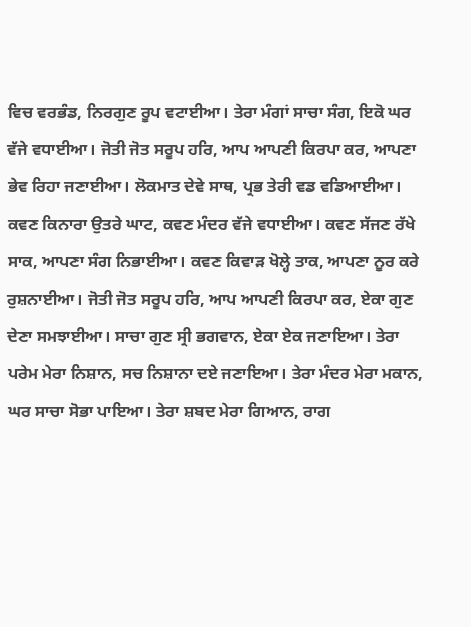ਵਿਚ ਵਰਭੰਡ, ਨਿਰਗੁਣ ਰੂਪ ਵਟਾਈਆ। ਤੇਰਾ ਮੰਗਾਂ ਸਾਚਾ ਸੰਗ, ਇਕੋ ਘਰ ਵੱਜੇ ਵਧਾਈਆ। ਜੋਤੀ ਜੋਤ ਸਰੂਪ ਹਰਿ, ਆਪ ਆਪਣੀ ਕਿਰਪਾ ਕਰ, ਆਪਣਾ ਭੇਵ ਰਿਹਾ ਜਣਾਈਆ। ਲੋਕਮਾਤ ਦੇਵੇ ਸਾਥ, ਪ੍ਰਭ ਤੇਰੀ ਵਡ ਵਡਿਆਈਆ। ਕਵਣ ਕਿਨਾਰਾ ਉਤਰੇ ਘਾਟ, ਕਵਣ ਮੰਦਰ ਵੱਜੇ ਵਧਾਈਆ। ਕਵਣ ਸੱਜਣ ਰੱਖੇ ਸਾਕ, ਆਪਣਾ ਸੰਗ ਨਿਭਾਈਆ। ਕਵਣ ਕਿਵਾੜ ਖੋਲ੍ਹੇ ਤਾਕ, ਆਪਣਾ ਨੂਰ ਕਰੇ ਰੁਸ਼ਨਾਈਆ। ਜੋਤੀ ਜੋਤ ਸਰੂਪ ਹਰਿ, ਆਪ ਆਪਣੀ ਕਿਰਪਾ ਕਰ, ਏਕਾ ਗੁਣ ਦੇਣਾ ਸਮਝਾਈਆ। ਸਾਚਾ ਗੁਣ ਸ੍ਰੀ ਭਗਵਾਨ, ਏਕਾ ਏਕ ਜਣਾਇਆ। ਤੇਰਾ ਪਰੇਮ ਮੇਰਾ ਨਿਸ਼ਾਨ, ਸਚ ਨਿਸ਼ਾਨਾ ਦਏ ਜਣਾਇਆ। ਤੇਰਾ ਮੰਦਰ ਮੇਰਾ ਮਕਾਨ, ਘਰ ਸਾਚਾ ਸੋਭਾ ਪਾਇਆ। ਤੇਰਾ ਸ਼ਬਦ ਮੇਰਾ ਗਿਆਨ, ਰਾਗ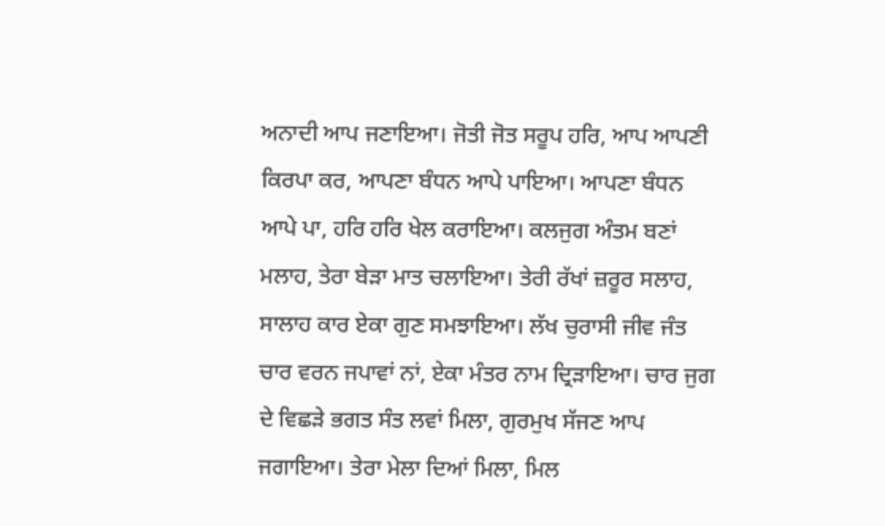ਅਨਾਦੀ ਆਪ ਜਣਾਇਆ। ਜੋਤੀ ਜੋਤ ਸਰੂਪ ਹਰਿ, ਆਪ ਆਪਣੀ ਕਿਰਪਾ ਕਰ, ਆਪਣਾ ਬੰਧਨ ਆਪੇ ਪਾਇਆ। ਆਪਣਾ ਬੰਧਨ ਆਪੇ ਪਾ, ਹਰਿ ਹਰਿ ਖੇਲ ਕਰਾਇਆ। ਕਲਜੁਗ ਅੰਤਮ ਬਣਾਂ ਮਲਾਹ, ਤੇਰਾ ਬੇੜਾ ਮਾਤ ਚਲਾਇਆ। ਤੇਰੀ ਰੱਖਾਂ ਜ਼ਰੂਰ ਸਲਾਹ, ਸਾਲਾਹ ਕਾਰ ਏਕਾ ਗੁਣ ਸਮਝਾਇਆ। ਲੱਖ ਚੁਰਾਸੀ ਜੀਵ ਜੰਤ ਚਾਰ ਵਰਨ ਜਪਾਵਾਂ ਨਾਂ, ਏਕਾ ਮੰਤਰ ਨਾਮ ਦ੍ਰਿੜਾਇਆ। ਚਾਰ ਜੁਗ ਦੇ ਵਿਛੜੇ ਭਗਤ ਸੰਤ ਲਵਾਂ ਮਿਲਾ, ਗੁਰਮੁਖ ਸੱਜਣ ਆਪ ਜਗਾਇਆ। ਤੇਰਾ ਮੇਲਾ ਦਿਆਂ ਮਿਲਾ, ਮਿਲ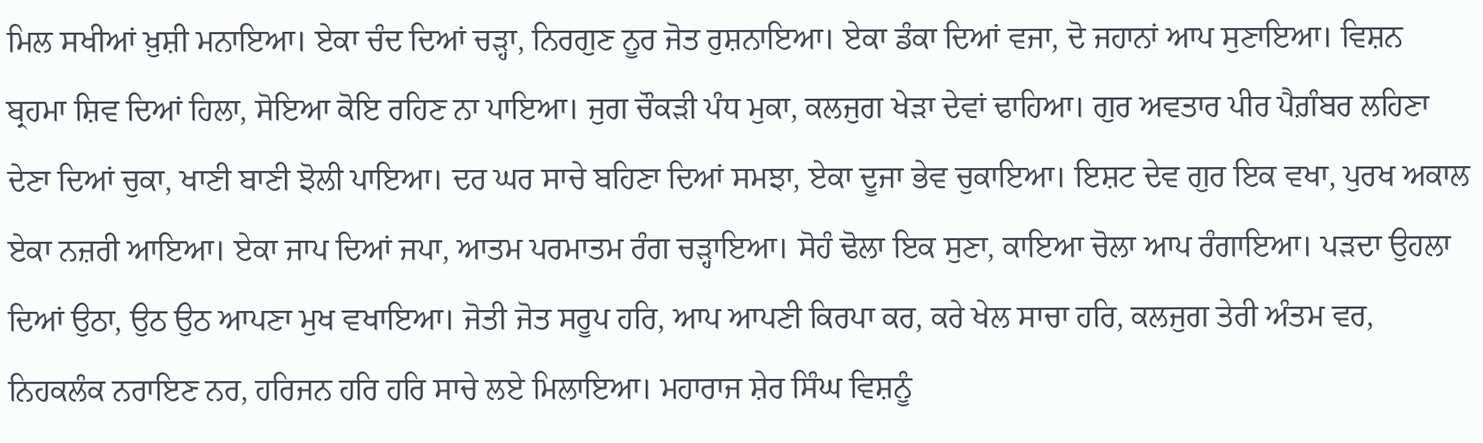ਮਿਲ ਸਖੀਆਂ ਖ਼ੁਸ਼ੀ ਮਨਾਇਆ। ਏਕਾ ਚੰਦ ਦਿਆਂ ਚੜ੍ਹਾ, ਨਿਰਗੁਣ ਨੂਰ ਜੋਤ ਰੁਸ਼ਨਾਇਆ। ਏਕਾ ਡੰਕਾ ਦਿਆਂ ਵਜਾ, ਦੋ ਜਹਾਨਾਂ ਆਪ ਸੁਣਾਇਆ। ਵਿਸ਼ਨ ਬ੍ਰਹਮਾ ਸ਼ਿਵ ਦਿਆਂ ਹਿਲਾ, ਸੋਇਆ ਕੋਇ ਰਹਿਣ ਨਾ ਪਾਇਆ। ਜੁਗ ਚੌਕੜੀ ਪੰਧ ਮੁਕਾ, ਕਲਜੁਗ ਖੇੜਾ ਦੇਵਾਂ ਢਾਹਿਆ। ਗੁਰ ਅਵਤਾਰ ਪੀਰ ਪੈਗ਼ੰਬਰ ਲਹਿਣਾ ਦੇਣਾ ਦਿਆਂ ਚੁਕਾ, ਖਾਣੀ ਬਾਣੀ ਝੋਲੀ ਪਾਇਆ। ਦਰ ਘਰ ਸਾਚੇ ਬਹਿਣਾ ਦਿਆਂ ਸਮਝਾ, ਏਕਾ ਦੂਜਾ ਭੇਵ ਚੁਕਾਇਆ। ਇਸ਼ਟ ਦੇਵ ਗੁਰ ਇਕ ਵਖਾ, ਪੁਰਖ ਅਕਾਲ ਏਕਾ ਨਜ਼ਰੀ ਆਇਆ। ਏਕਾ ਜਾਪ ਦਿਆਂ ਜਪਾ, ਆਤਮ ਪਰਮਾਤਮ ਰੰਗ ਚੜ੍ਹਾਇਆ। ਸੋਹੰ ਢੋਲਾ ਇਕ ਸੁਣਾ, ਕਾਇਆ ਚੋਲਾ ਆਪ ਰੰਗਾਇਆ। ਪੜਦਾ ਉਹਲਾ ਦਿਆਂ ਉਠਾ, ਉਠ ਉਠ ਆਪਣਾ ਮੁਖ ਵਖਾਇਆ। ਜੋਤੀ ਜੋਤ ਸਰੂਪ ਹਰਿ, ਆਪ ਆਪਣੀ ਕਿਰਪਾ ਕਰ, ਕਰੇ ਖੇਲ ਸਾਚਾ ਹਰਿ, ਕਲਜੁਗ ਤੇਰੀ ਅੰਤਮ ਵਰ, ਨਿਹਕਲੰਕ ਨਰਾਇਣ ਨਰ, ਹਰਿਜਨ ਹਰਿ ਹਰਿ ਸਾਚੇ ਲਏ ਮਿਲਾਇਆ। ਮਹਾਰਾਜ ਸ਼ੇਰ ਸਿੰਘ ਵਿਸ਼ਨੂੰ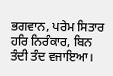ਭਗਵਾਨ, ਪਰੇਮ ਸਿਤਾਰ ਹਰਿ ਨਿਰੰਕਾਰ, ਬਿਨ ਤੰਦੀ ਤੰਦ ਵਜਾਇਆ।